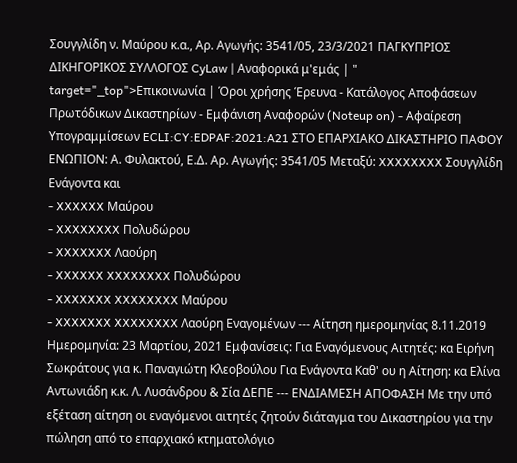Σουγγλίδη ν. Μαύρου κ.α., Αρ. Αγωγής: 3541/05, 23/3/2021 ΠΑΓΚΥΠΡΙΟΣ ΔΙΚΗΓΟΡΙΚΟΣ ΣΥΛΛΟΓΟΣ CyLaw | Αναφορικά μ'εμάς | " target="_top">Επικοινωνία | Όροι χρήσης Έρευνα - Κατάλογος Αποφάσεων Πρωτόδικων Δικαστηρίων - Εμφάνιση Αναφορών (Noteup on) - Αφαίρεση Υπογραμμίσεων ECLI:CY:EDPAF:2021:A21 ΣΤΟ ΕΠΑΡΧΙΑΚΟ ΔΙΚΑΣΤΗΡΙΟ ΠΑΦΟΥ ΕΝΩΠΙΟΝ: Α. Φυλακτού, Ε.Δ. Αρ. Αγωγής: 3541/05 Μεταξύ: XXXXXXXX Σουγγλίδη Ενάγοντα και
- XXXXXX Μαύρου
- XXXXXXXX Πολυδώρου
- XXXXXXX Λαούρη
- XXXXXX XXXXXXXX Πολυδώρου
- XXXXXXX XXXXXXXX Μαύρου
- XXXXXXX XXXXXXXX Λαούρη Εναγομένων --- Αίτηση ημερομηνίας 8.11.2019 Ημερομηνία: 23 Μαρτίου, 2021 Εμφανίσεις: Για Εναγόμενους Αιτητές: κα Ειρήνη Σωκράτους για κ. Παναγιώτη Κλεοβούλου Για Ενάγοντα Καθ' ου η Αίτηση: κα Ελίνα Αντωνιάδη κ.κ. Λ. Λυσάνδρου & Σία ΔΕΠΕ --- ΕΝΔΙΑΜΕΣΗ ΑΠΟΦΑΣΗ Με την υπό εξέταση αίτηση οι εναγόμενοι αιτητές ζητούν διάταγμα του Δικαστηρίου για την πώληση από το επαρχιακό κτηματολόγιο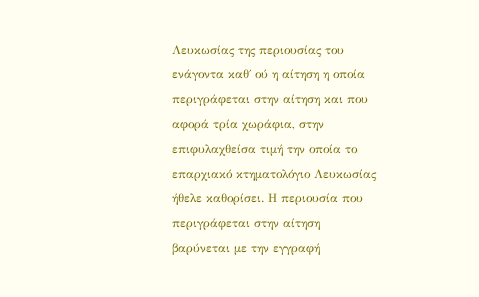Λευκωσίας της περιουσίας του ενάγοντα καθ΄ ού η αίτηση η οποία περιγράφεται στην αίτηση και που αφορά τρία χωράφια, στην επιφυλαχθείσα τιμή την οποία το επαρχιακό κτηματολόγιο Λευκωσίας ήθελε καθορίσει. Η περιουσία που περιγράφεται στην αίτηση βαρύνεται με την εγγραφή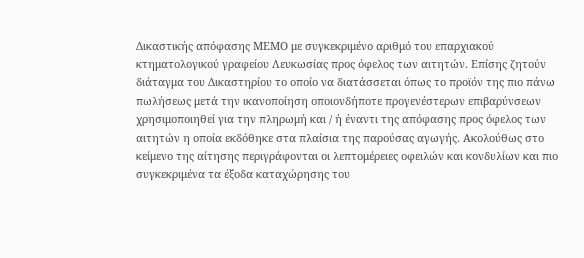Δικαστικής απόφασης ΜΕΜΟ με συγκεκριμένο αριθμό του επαρχιακού κτηματολογικού γραφείου Λευκωσίας προς όφελος των αιτητών. Επίσης ζητούν διάταγμα του Δικαστηρίου το οποίο να διατάσσεται όπως το προϊόν της πιο πάνω πωλήσεως μετά την ικανοποίηση οποιονδήποτε προγενέστερων επιβαρύνσεων χρησιμοποιηθεί για την πληρωμή και / ή έναντι της απόφασης προς όφελος των αιτητών η οποία εκδόθηκε στα πλαίσια της παρούσας αγωγής. Ακολούθως στο κείμενο της αίτησης περιγράφονται οι λεπτομέρειες οφειλών και κονδυλίων και πιο συγκεκριμένα τα έξοδα καταχώρησης του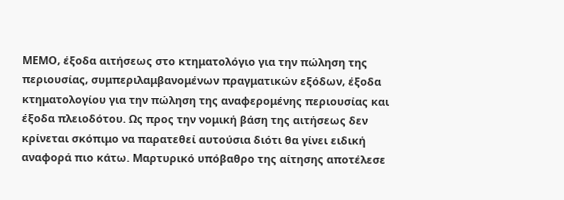ΜΕΜΟ, έξοδα αιτήσεως στο κτηματολόγιο για την πώληση της περιουσίας, συμπεριλαμβανομένων πραγματικών εξόδων, έξοδα κτηματολογίου για την πώληση της αναφερομένης περιουσίας και έξοδα πλειοδότου. Ως προς την νομική βάση της αιτήσεως δεν κρίνεται σκόπιμο να παρατεθεί αυτούσια διότι θα γίνει ειδική αναφορά πιο κάτω. Μαρτυρικό υπόβαθρο της αίτησης αποτέλεσε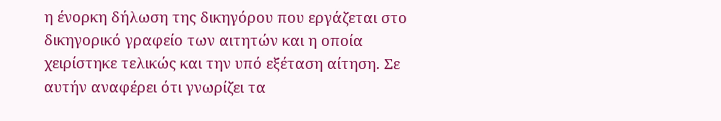η ένορκη δήλωση της δικηγόρου που εργάζεται στο δικηγορικό γραφείο των αιτητών και η οποία χειρίστηκε τελικώς και την υπό εξέταση αίτηση. Σε αυτήν αναφέρει ότι γνωρίζει τα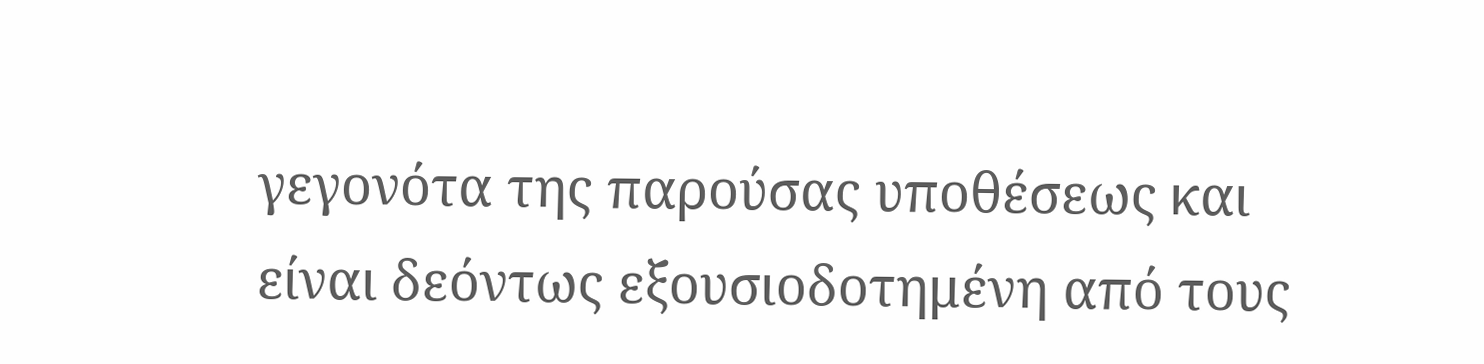γεγονότα της παρούσας υποθέσεως και είναι δεόντως εξουσιοδοτημένη από τους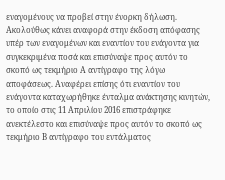εναγομένους να προβεί στην ένορκη δήλωση. Ακολούθως κάνει αναφορά στην έκδοση απόφασης υπέρ των εναγομένων και εναντίον του ενάγοντα για συγκεκριμένα ποσά και επισύναψε προς αυτόν το σκοπό ως τεκμήριο Α αντίγραφο της λόγω αποφάσεως. Αναφέρει επίσης ότι εναντίον του ενάγοντα καταχωρήθηκε ένταλμα ανάκτησης κινητών, το οποίο στις 11 Απριλίου 2016 επιστράφηκε ανεκτέλεστο και επισύναψε προς αυτόν το σκοπό ως τεκμήριο Β αντίγραφο του εντάλματος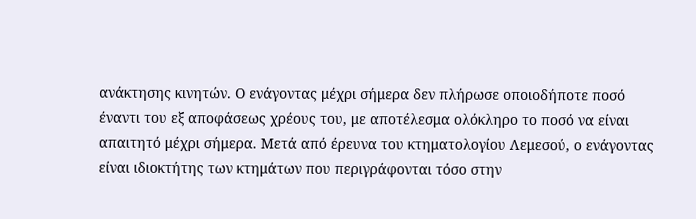ανάκτησης κινητών. Ο ενάγοντας μέχρι σήμερα δεν πλήρωσε οποιοδήποτε ποσό έναντι του εξ αποφάσεως χρέους του, με αποτέλεσμα ολόκληρο το ποσό να είναι απαιτητό μέχρι σήμερα. Μετά από έρευνα του κτηματολογίου Λεμεσού, ο ενάγοντας είναι ιδιοκτήτης των κτημάτων που περιγράφονται τόσο στην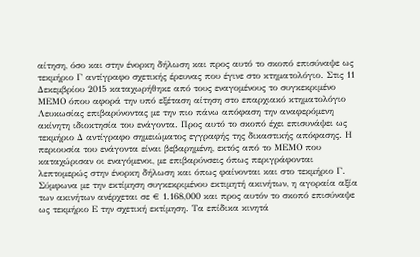αίτηση, όσο και στην ένορκη δήλωση και προς αυτό το σκοπό επισύναψε ως τεκμήριο Γ αντίγραφο σχετικής έρευνας που έγινε στο κτηματολόγιο. Στις 11 Δεκεμβρίου 2015 καταχωρήθηκε από τους εναγομένους το συγκεκριμένο ΜΕΜΟ όπου αφορά την υπό εξέταση αίτηση στο επαρχιακό κτηματολόγιο Λευκωσίας επιβαρύνοντας με την πιο πάνω απόφαση την αναφερόμενη ακίνητη ιδιοκτησία του ενάγοντα. Προς αυτό το σκοπό έχει επισυνάψει ως τεκμήριο Δ αντίγραφο σημειώματος εγγραφής της δικαστικής απόφασης. Η περιουσία του ενάγοντα είναι βεβαρημένη, εκτός από το ΜΕΜΟ που καταχώρισαν οι εναγόμενοι, με επιβαρύνσεις όπως περιγράφονται λεπτομερώς στην ένορκη δήλωση και όπως φαίνονται και στο τεκμήριο Γ. Σύμφωνα με την εκτίμηση συγκεκριμένου εκτιμητή ακινήτων, η αγοραία αξία των ακινήτων ανέρχεται σε € 1.168,000 και προς αυτόν το σκοπό επισύναψε ως τεκμήριο Ε την σχετική εκτίμηση. Τα επίδικα κινητά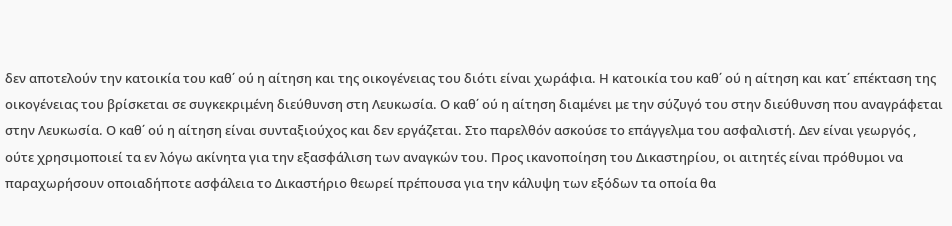δεν αποτελούν την κατοικία του καθ΄ ού η αίτηση και της οικογένειας του διότι είναι χωράφια. Η κατοικία του καθ΄ ού η αίτηση και κατ΄ επέκταση της οικογένειας του βρίσκεται σε συγκεκριμένη διεύθυνση στη Λευκωσία. Ο καθ΄ ού η αίτηση διαμένει με την σύζυγό του στην διεύθυνση που αναγράφεται στην Λευκωσία. Ο καθ΄ ού η αίτηση είναι συνταξιούχος και δεν εργάζεται. Στο παρελθόν ασκούσε το επάγγελμα του ασφαλιστή. Δεν είναι γεωργός , ούτε χρησιμοποιεί τα εν λόγω ακίνητα για την εξασφάλιση των αναγκών του. Προς ικανοποίηση του Δικαστηρίου, οι αιτητές είναι πρόθυμοι να παραχωρήσουν οποιαδήποτε ασφάλεια το Δικαστήριο θεωρεί πρέπουσα για την κάλυψη των εξόδων τα οποία θα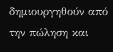δημιουργηθούν από την πώληση και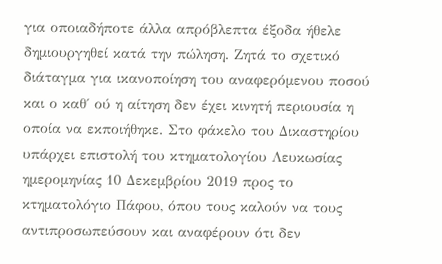για οποιαδήποτε άλλα απρόβλεπτα έξοδα ήθελε δημιουργηθεί κατά την πώληση. Ζητά το σχετικό διάταγμα για ικανοποίηση του αναφερόμενου ποσού και ο καθ΄ ού η αίτηση δεν έχει κινητή περιουσία η οποία να εκποιήθηκε. Στο φάκελο του Δικαστηρίου υπάρχει επιστολή του κτηματολογίου Λευκωσίας ημερομηνίας 10 Δεκεμβρίου 2019 προς το κτηματολόγιο Πάφου, όπου τους καλούν να τους αντιπροσωπεύσουν και αναφέρουν ότι δεν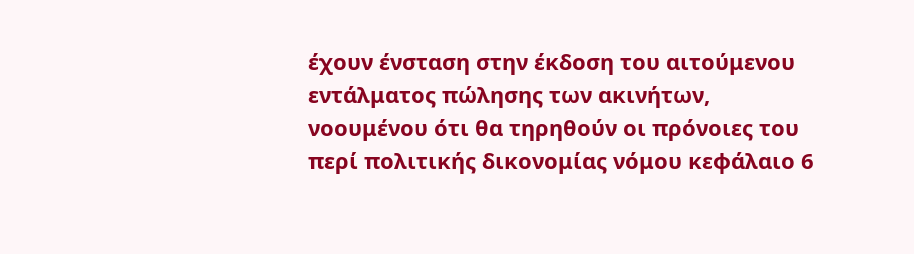έχουν ένσταση στην έκδοση του αιτούμενου εντάλματος πώλησης των ακινήτων, νοουμένου ότι θα τηρηθούν οι πρόνοιες του περί πολιτικής δικονομίας νόμου κεφάλαιο 6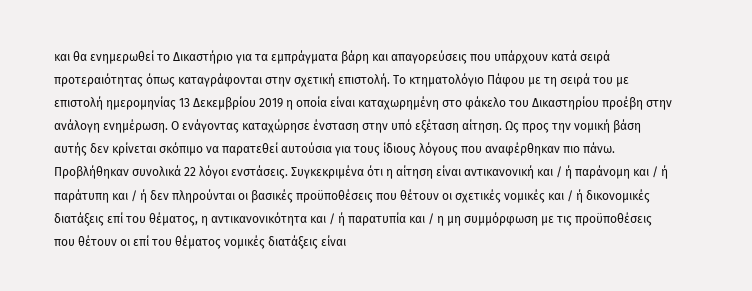και θα ενημερωθεί το Δικαστήριο για τα εμπράγματα βάρη και απαγορεύσεις που υπάρχουν κατά σειρά προτεραιότητας όπως καταγράφονται στην σχετική επιστολή. Το κτηματολόγιο Πάφου με τη σειρά του με επιστολή ημερομηνίας 13 Δεκεμβρίου 2019 η οποία είναι καταχωρημένη στο φάκελο του Δικαστηρίου προέβη στην ανάλογη ενημέρωση. Ο ενάγοντας καταχώρησε ένσταση στην υπό εξέταση αίτηση. Ως προς την νομική βάση αυτής δεν κρίνεται σκόπιμο να παρατεθεί αυτούσια για τους ίδιους λόγους που αναφέρθηκαν πιο πάνω. Προβλήθηκαν συνολικά 22 λόγοι ενστάσεις. Συγκεκριμένα ότι η αίτηση είναι αντικανονική και / ή παράνομη και / ή παράτυπη και / ή δεν πληρούνται οι βασικές προϋποθέσεις που θέτουν οι σχετικές νομικές και / ή δικονομικές διατάξεις επί του θέματος, η αντικανονικότητα και / ή παρατυπία και / η μη συμμόρφωση με τις προϋποθέσεις που θέτουν οι επί του θέματος νομικές διατάξεις είναι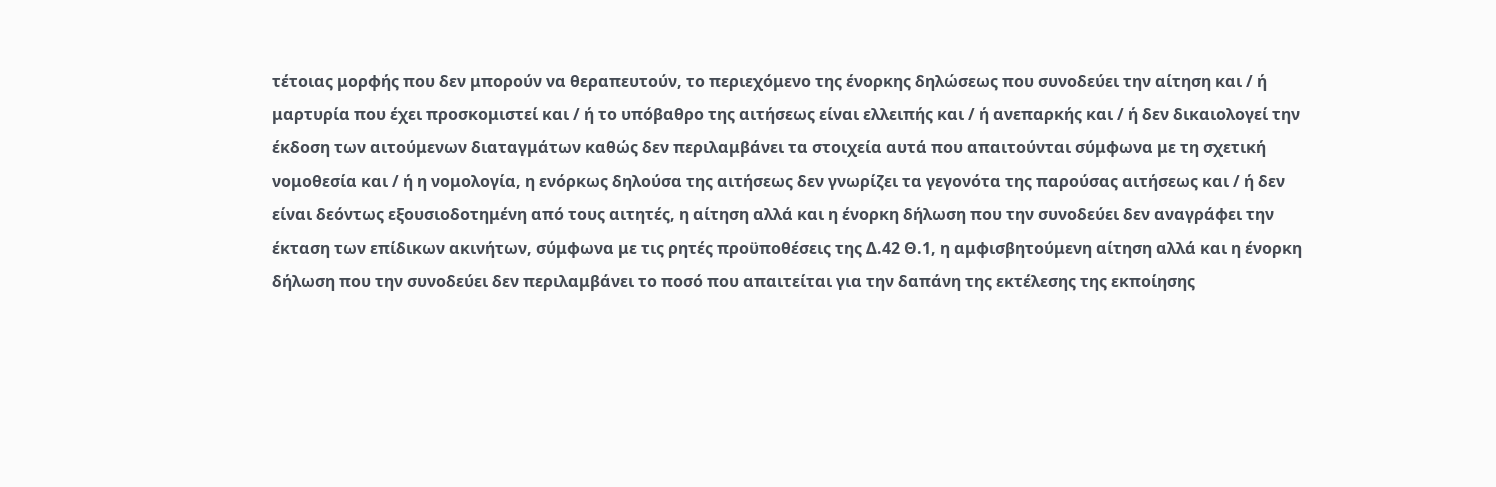τέτοιας μορφής που δεν μπορούν να θεραπευτούν, το περιεχόμενο της ένορκης δηλώσεως που συνοδεύει την αίτηση και / ή μαρτυρία που έχει προσκομιστεί και / ή το υπόβαθρο της αιτήσεως είναι ελλειπής και / ή ανεπαρκής και / ή δεν δικαιολογεί την έκδοση των αιτούμενων διαταγμάτων καθώς δεν περιλαμβάνει τα στοιχεία αυτά που απαιτούνται σύμφωνα με τη σχετική νομοθεσία και / ή η νομολογία, η ενόρκως δηλούσα της αιτήσεως δεν γνωρίζει τα γεγονότα της παρούσας αιτήσεως και / ή δεν είναι δεόντως εξουσιοδοτημένη από τους αιτητές, η αίτηση αλλά και η ένορκη δήλωση που την συνοδεύει δεν αναγράφει την έκταση των επίδικων ακινήτων, σύμφωνα με τις ρητές προϋποθέσεις της Δ.42 Θ.1, η αμφισβητούμενη αίτηση αλλά και η ένορκη δήλωση που την συνοδεύει δεν περιλαμβάνει το ποσό που απαιτείται για την δαπάνη της εκτέλεσης της εκποίησης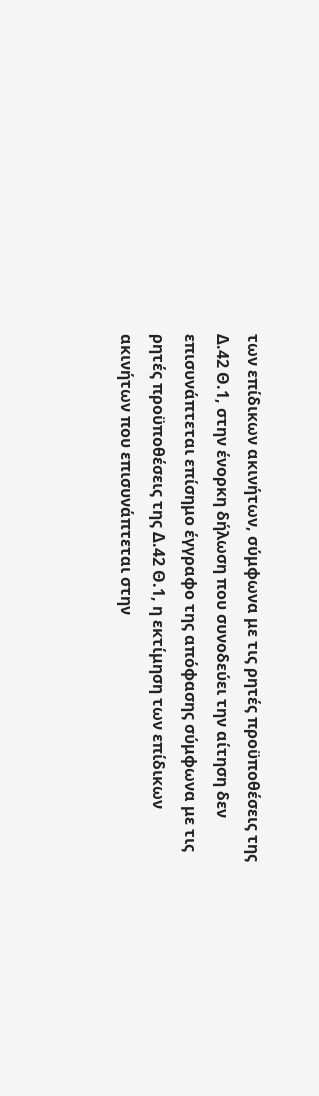των επίδικων ακινήτων, σύμφωνα με τις ρητές προϋποθέσεις της Δ.42 Θ.1, στην ένορκη δήλωση που συνοδεύει την αίτηση δεν επισυνάπτεται επίσημο έγγραφο της απόφασης σύμφωνα με τις ρητές προϋποθέσεις της Δ.42 Θ.1, η εκτίμηση των επίδικων ακινήτων που επισυνάπτεται στην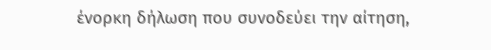ένορκη δήλωση που συνοδεύει την αίτηση,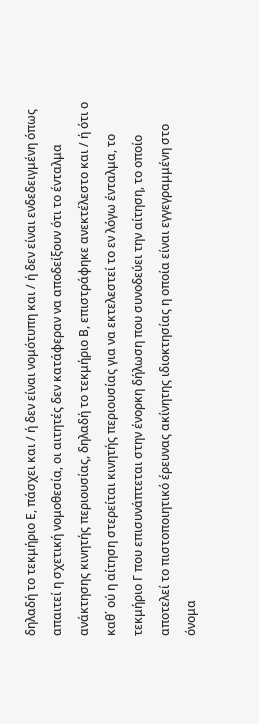δηλαδή το τεκμήριο Ε, πάσχει και / ή δεν είναι νομότυπη και / ή δεν είναι ενδεδειγμένη όπως απαιτεί η σχετική νομοθεσία, οι αιτητές δεν κατάφεραν να αποδείξουν ότι το ένταλμα ανάκτησης κινητής περιουσίας, δηλαδή το τεκμήριο Β, επιστράφηκε ανεκτέλεστο και / ή ότι ο καθ΄ ού η αίτηση στερείται κινητής περιουσίας για να εκτελεστεί το εν λόγω ένταλμα, το τεκμήριο Γ που επισυνάπτεται στην ένορκη δήλωση που συνοδεύει την αίτηση, το οποίο αποτελεί το πιστοποιητικό έρευνας ακίνητης ιδιοκτησίας η οποία είναι εγγεγραμμένη στο όνομα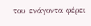του ενάγοντα φέρει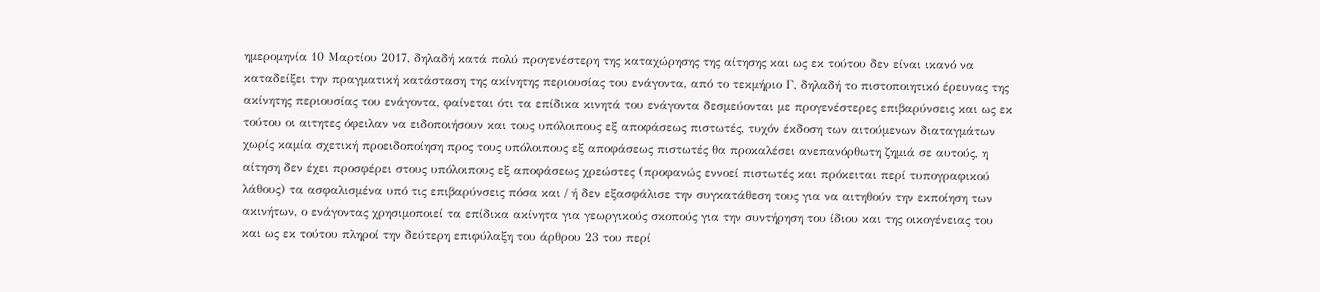ημερομηνία 10 Μαρτίου 2017, δηλαδή κατά πολύ προγενέστερη της καταχώρησης της αίτησης και ως εκ τούτου δεν είναι ικανό να καταδείξει την πραγματική κατάσταση της ακίνητης περιουσίας του ενάγοντα, από το τεκμήριο Γ, δηλαδή το πιστοποιητικό έρευνας της ακίνητης περιουσίας του ενάγοντα, φαίνεται ότι τα επίδικα κινητά του ενάγοντα δεσμεύονται με προγενέστερες επιβαρύνσεις και ως εκ τούτου οι αιτητες όφειλαν να ειδοποιήσουν και τους υπόλοιπους εξ αποφάσεως πιστωτές, τυχόν έκδοση των αιτούμενων διαταγμάτων χωρίς καμία σχετική προειδοποίηση προς τους υπόλοιπους εξ αποφάσεως πιστωτές θα προκαλέσει ανεπανόρθωτη ζημιά σε αυτούς, η αίτηση δεν έχει προσφέρει στους υπόλοιπους εξ αποφάσεως χρεώστες (προφανώς εννοεί πιστωτές και πρόκειται περί τυπογραφικού λάθους) τα ασφαλισμένα υπό τις επιβαρύνσεις πόσα και / ή δεν εξασφάλισε την συγκατάθεση τους για να αιτηθούν την εκποίηση των ακινήτων, ο ενάγοντας χρησιμοποιεί τα επίδικα ακίνητα για γεωργικούς σκοπούς για την συντήρηση του ίδιου και της οικογένειας του και ως εκ τούτου πληροί την δεύτερη επιφύλαξη του άρθρου 23 του περί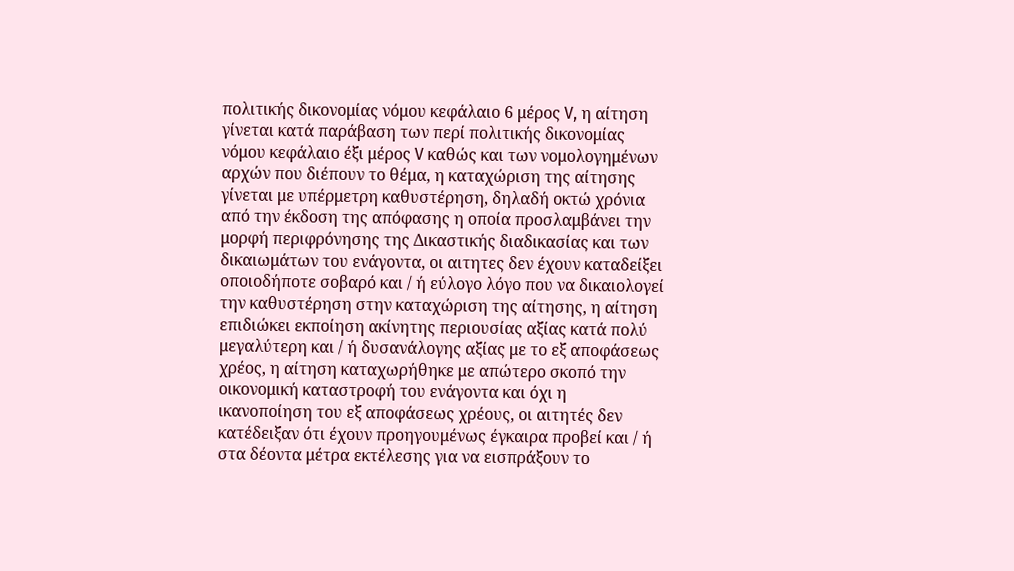πολιτικής δικονομίας νόμου κεφάλαιο 6 μέρος V, η αίτηση γίνεται κατά παράβαση των περί πολιτικής δικονομίας νόμου κεφάλαιο έξι μέρος V καθώς και των νομολογημένων αρχών που διέπουν το θέμα, η καταχώριση της αίτησης γίνεται με υπέρμετρη καθυστέρηση, δηλαδή οκτώ χρόνια από την έκδοση της απόφασης η οποία προσλαμβάνει την μορφή περιφρόνησης της Δικαστικής διαδικασίας και των δικαιωμάτων του ενάγοντα, οι αιτητες δεν έχουν καταδείξει οποιοδήποτε σοβαρό και / ή εύλογο λόγο που να δικαιολογεί την καθυστέρηση στην καταχώριση της αίτησης, η αίτηση επιδιώκει εκποίηση ακίνητης περιουσίας αξίας κατά πολύ μεγαλύτερη και / ή δυσανάλογης αξίας με το εξ αποφάσεως χρέος, η αίτηση καταχωρήθηκε με απώτερο σκοπό την οικονομική καταστροφή του ενάγοντα και όχι η ικανοποίηση του εξ αποφάσεως χρέους, οι αιτητές δεν κατέδειξαν ότι έχουν προηγουμένως έγκαιρα προβεί και / ή στα δέοντα μέτρα εκτέλεσης για να εισπράξουν το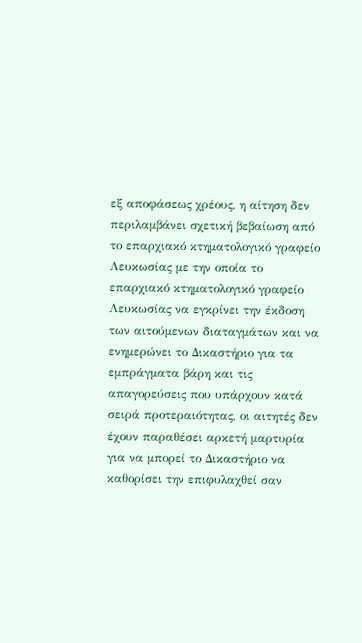εξ αποφάσεως χρέους, η αίτηση δεν περιλαμβάνει σχετική βεβαίωση από το επαρχιακό κτηματολογικό γραφείο Λευκωσίας με την οποία το επαρχιακό κτηματολογικό γραφείο Λευκωσίας να εγκρίνει την έκδοση των αιτούμενων διαταγμάτων και να ενημερώνει το Δικαστήριο για τα εμπράγματα βάρη και τις απαγορεύσεις που υπάρχουν κατά σειρά προτεραιότητας, οι αιτητές δεν έχουν παραθέσει αρκετή μαρτυρία για να μπορεί το Δικαστήριο να καθορίσει την επιφυλαχθεί σαν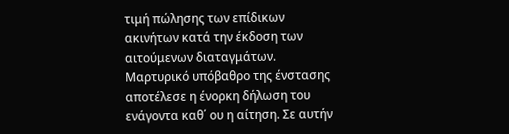τιμή πώλησης των επίδικων ακινήτων κατά την έκδοση των αιτούμενων διαταγμάτων. Μαρτυρικό υπόβαθρο της ένστασης αποτέλεσε η ένορκη δήλωση του ενάγοντα καθ΄ ου η αίτηση. Σε αυτήν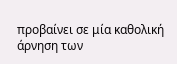προβαίνει σε μία καθολική άρνηση των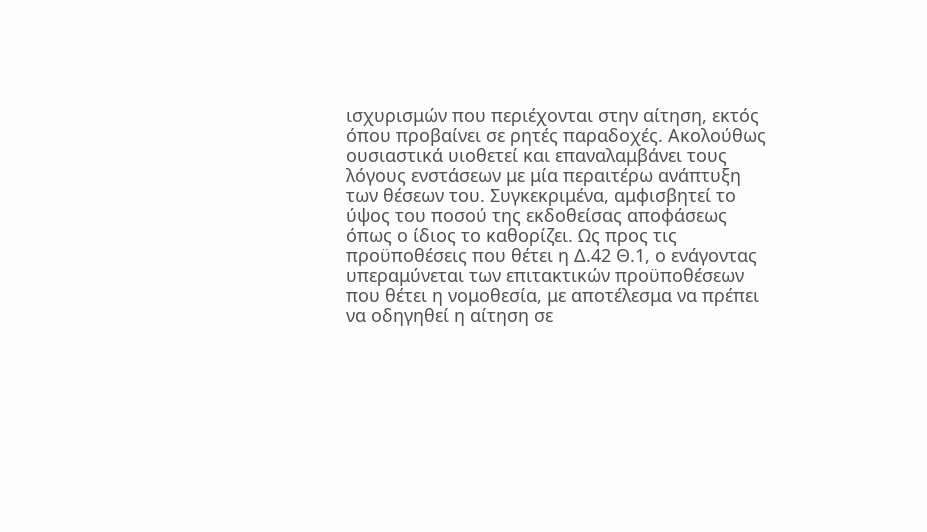ισχυρισμών που περιέχονται στην αίτηση, εκτός όπου προβαίνει σε ρητές παραδοχές. Ακολούθως ουσιαστικά υιοθετεί και επαναλαμβάνει τους λόγους ενστάσεων με μία περαιτέρω ανάπτυξη των θέσεων του. Συγκεκριμένα, αμφισβητεί το ύψος του ποσού της εκδοθείσας αποφάσεως όπως ο ίδιος το καθορίζει. Ως προς τις προϋποθέσεις που θέτει η Δ.42 Θ.1, ο ενάγοντας υπεραμύνεται των επιτακτικών προϋποθέσεων που θέτει η νομοθεσία, με αποτέλεσμα να πρέπει να οδηγηθεί η αίτηση σε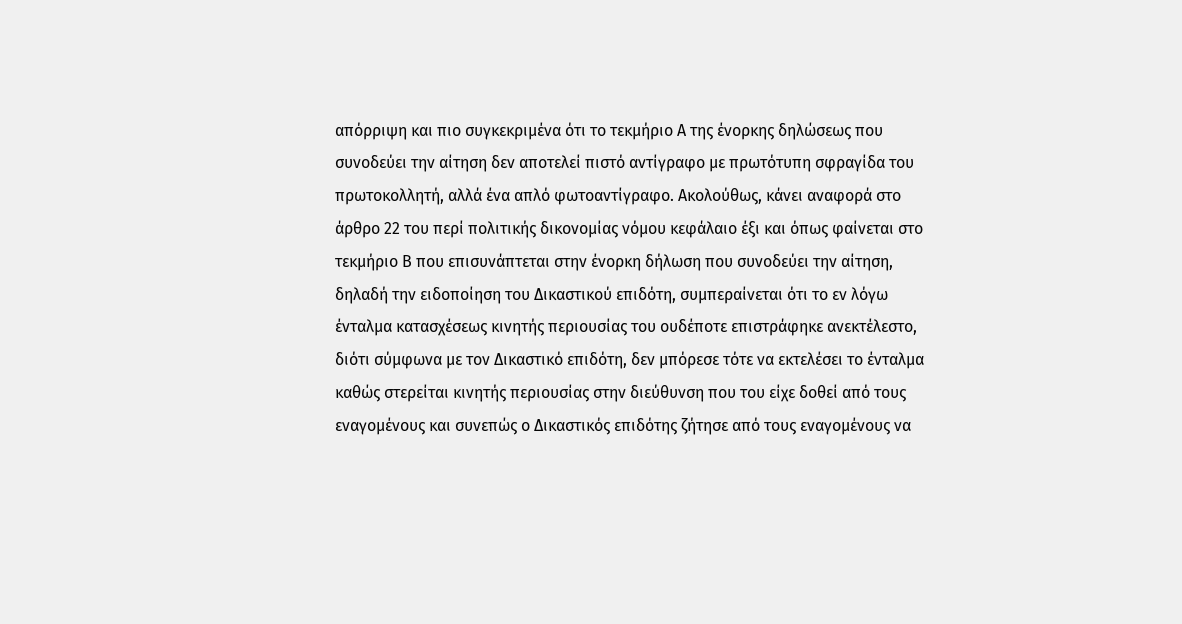απόρριψη και πιο συγκεκριμένα ότι το τεκμήριο Α της ένορκης δηλώσεως που συνοδεύει την αίτηση δεν αποτελεί πιστό αντίγραφο με πρωτότυπη σφραγίδα του πρωτοκολλητή, αλλά ένα απλό φωτοαντίγραφο. Ακολούθως, κάνει αναφορά στο άρθρο 22 του περί πολιτικής δικονομίας νόμου κεφάλαιο έξι και όπως φαίνεται στο τεκμήριο Β που επισυνάπτεται στην ένορκη δήλωση που συνοδεύει την αίτηση, δηλαδή την ειδοποίηση του Δικαστικού επιδότη, συμπεραίνεται ότι το εν λόγω ένταλμα κατασχέσεως κινητής περιουσίας του ουδέποτε επιστράφηκε ανεκτέλεστο, διότι σύμφωνα με τον Δικαστικό επιδότη, δεν μπόρεσε τότε να εκτελέσει το ένταλμα καθώς στερείται κινητής περιουσίας στην διεύθυνση που του είχε δοθεί από τους εναγομένους και συνεπώς ο Δικαστικός επιδότης ζήτησε από τους εναγομένους να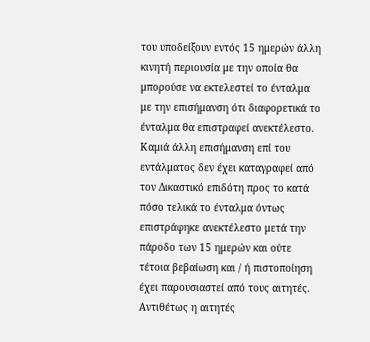του υποδείξουν εντός 15 ημερών άλλη κινητή περιουσία με την οποία θα μπορούσε να εκτελεστεί το ένταλμα με την επισήμανση ότι διαφορετικά το ένταλμα θα επιστραφεί ανεκτέλεστο. Καμιά άλλη επισήμανση επί του εντάλματος δεν έχει καταγραφεί από τον Δικαστικό επιδότη προς το κατά πόσο τελικά το ένταλμα όντως επιστράφηκε ανεκτέλεστο μετά την πάροδο των 15 ημερών και ούτε τέτοια βεβαίωση και / ή πιστοποίηση έχει παρουσιαστεί από τους αιτητές. Αντιθέτως η αιτητές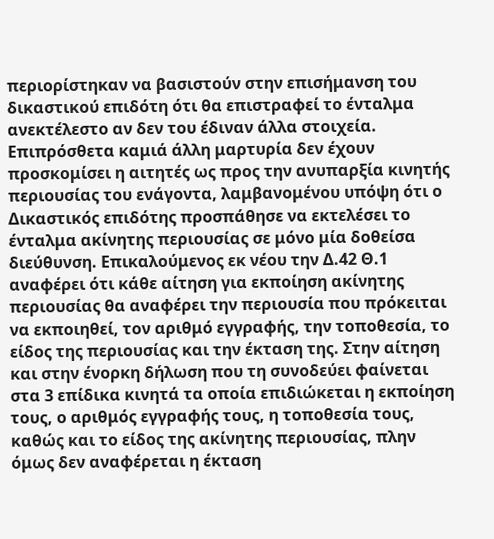περιορίστηκαν να βασιστούν στην επισήμανση του δικαστικού επιδότη ότι θα επιστραφεί το ένταλμα ανεκτέλεστο αν δεν του έδιναν άλλα στοιχεία. Επιπρόσθετα καμιά άλλη μαρτυρία δεν έχουν προσκομίσει η αιτητές ως προς την ανυπαρξία κινητής περιουσίας του ενάγοντα, λαμβανομένου υπόψη ότι ο Δικαστικός επιδότης προσπάθησε να εκτελέσει το ένταλμα ακίνητης περιουσίας σε μόνο μία δοθείσα διεύθυνση. Επικαλούμενος εκ νέου την Δ.42 Θ.1 αναφέρει ότι κάθε αίτηση για εκποίηση ακίνητης περιουσίας θα αναφέρει την περιουσία που πρόκειται να εκποιηθεί, τον αριθμό εγγραφής, την τοποθεσία, το είδος της περιουσίας και την έκταση της. Στην αίτηση και στην ένορκη δήλωση που τη συνοδεύει φαίνεται στα 3 επίδικα κινητά τα οποία επιδιώκεται η εκποίηση τους, ο αριθμός εγγραφής τους, η τοποθεσία τους, καθώς και το είδος της ακίνητης περιουσίας, πλην όμως δεν αναφέρεται η έκταση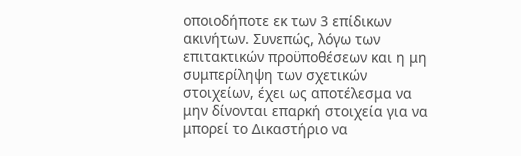οποιοδήποτε εκ των 3 επίδικων ακινήτων. Συνεπώς, λόγω των επιτακτικών προϋποθέσεων και η μη συμπερίληψη των σχετικών στοιχείων, έχει ως αποτέλεσμα να μην δίνονται επαρκή στοιχεία για να μπορεί το Δικαστήριο να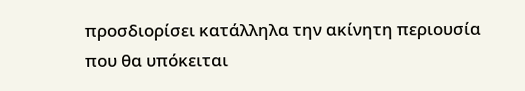προσδιορίσει κατάλληλα την ακίνητη περιουσία που θα υπόκειται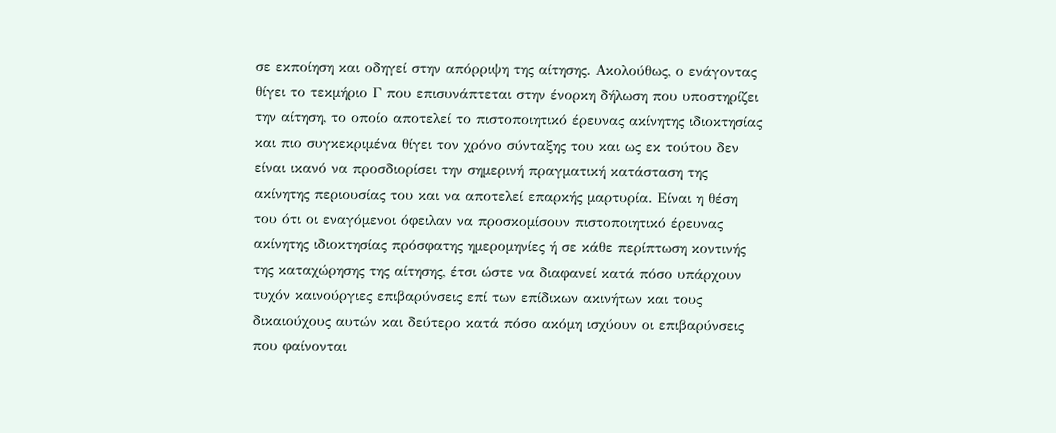σε εκποίηση και οδηγεί στην απόρριψη της αίτησης. Ακολούθως, ο ενάγοντας θίγει το τεκμήριο Γ που επισυνάπτεται στην ένορκη δήλωση που υποστηρίζει την αίτηση, το οποίο αποτελεί το πιστοποιητικό έρευνας ακίνητης ιδιοκτησίας και πιο συγκεκριμένα θίγει τον χρόνο σύνταξης του και ως εκ τούτου δεν είναι ικανό να προσδιορίσει την σημερινή πραγματική κατάσταση της ακίνητης περιουσίας του και να αποτελεί επαρκής μαρτυρία. Είναι η θέση του ότι οι εναγόμενοι όφειλαν να προσκομίσουν πιστοποιητικό έρευνας ακίνητης ιδιοκτησίας πρόσφατης ημερομηνίες ή σε κάθε περίπτωση κοντινής της καταχώρησης της αίτησης, έτσι ώστε να διαφανεί κατά πόσο υπάρχουν τυχόν καινούργιες επιβαρύνσεις επί των επίδικων ακινήτων και τους δικαιούχους αυτών και δεύτερο κατά πόσο ακόμη ισχύουν οι επιβαρύνσεις που φαίνονται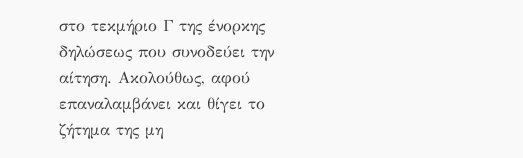στο τεκμήριο Γ της ένορκης δηλώσεως που συνοδεύει την αίτηση. Ακολούθως, αφού επαναλαμβάνει και θίγει το ζήτημα της μη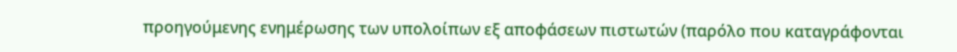προηγούμενης ενημέρωσης των υπολοίπων εξ αποφάσεων πιστωτών (παρόλο που καταγράφονται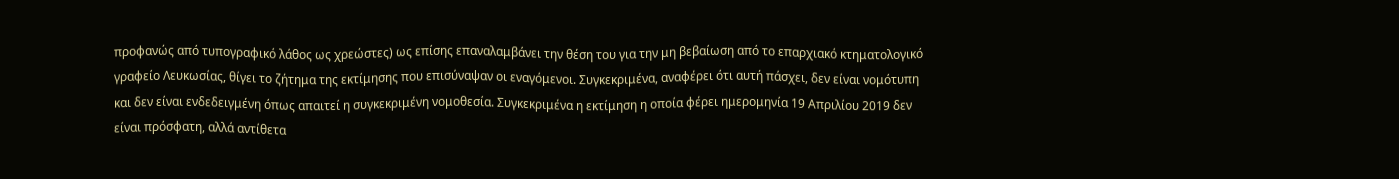προφανώς από τυπογραφικό λάθος ως χρεώστες) ως επίσης επαναλαμβάνει την θέση του για την μη βεβαίωση από το επαρχιακό κτηματολογικό γραφείο Λευκωσίας, θίγει το ζήτημα της εκτίμησης που επισύναψαν οι εναγόμενοι. Συγκεκριμένα, αναφέρει ότι αυτή πάσχει, δεν είναι νομότυπη και δεν είναι ενδεδειγμένη όπως απαιτεί η συγκεκριμένη νομοθεσία. Συγκεκριμένα η εκτίμηση η οποία φέρει ημερομηνία 19 Απριλίου 2019 δεν είναι πρόσφατη, αλλά αντίθετα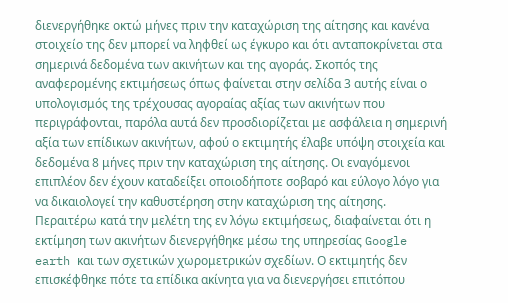διενεργήθηκε οκτώ μήνες πριν την καταχώριση της αίτησης και κανένα στοιχείο της δεν μπορεί να ληφθεί ως έγκυρο και ότι ανταποκρίνεται στα σημερινά δεδομένα των ακινήτων και της αγοράς. Σκοπός της αναφερομένης εκτιμήσεως όπως φαίνεται στην σελίδα 3 αυτής είναι ο υπολογισμός της τρέχουσας αγοραίας αξίας των ακινήτων που περιγράφονται, παρόλα αυτά δεν προσδιορίζεται με ασφάλεια η σημερινή αξία των επίδικων ακινήτων, αφού ο εκτιμητής έλαβε υπόψη στοιχεία και δεδομένα 8 μήνες πριν την καταχώριση της αίτησης. Οι εναγόμενοι επιπλέον δεν έχουν καταδείξει οποιοδήποτε σοβαρό και εύλογο λόγο για να δικαιολογεί την καθυστέρηση στην καταχώριση της αίτησης. Περαιτέρω κατά την μελέτη της εν λόγω εκτιμήσεως, διαφαίνεται ότι η εκτίμηση των ακινήτων διενεργήθηκε μέσω της υπηρεσίας Google earth και των σχετικών χωρομετρικών σχεδίων. Ο εκτιμητής δεν επισκέφθηκε πότε τα επίδικα ακίνητα για να διενεργήσει επιτόπου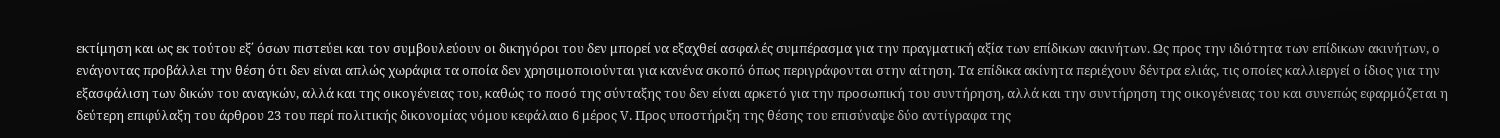εκτίμηση και ως εκ τούτου εξ΄ όσων πιστεύει και τον συμβουλεύουν οι δικηγόροι του δεν μπορεί να εξαχθεί ασφαλές συμπέρασμα για την πραγματική αξία των επίδικων ακινήτων. Ως προς την ιδιότητα των επίδικων ακινήτων, ο ενάγοντας προβάλλει την θέση ότι δεν είναι απλώς χωράφια τα οποία δεν χρησιμοποιούνται για κανένα σκοπό όπως περιγράφονται στην αίτηση. Τα επίδικα ακίνητα περιέχουν δέντρα ελιάς, τις οποίες καλλιεργεί ο ίδιος για την εξασφάλιση των δικών του αναγκών, αλλά και της οικογένειας του, καθώς το ποσό της σύνταξης του δεν είναι αρκετό για την προσωπική του συντήρηση, αλλά και την συντήρηση της οικογένειας του και συνεπώς εφαρμόζεται η δεύτερη επιφύλαξη του άρθρου 23 του περί πολιτικής δικονομίας νόμου κεφάλαιο 6 μέρος V. Προς υποστήριξη της θέσης του επισύναψε δύο αντίγραφα της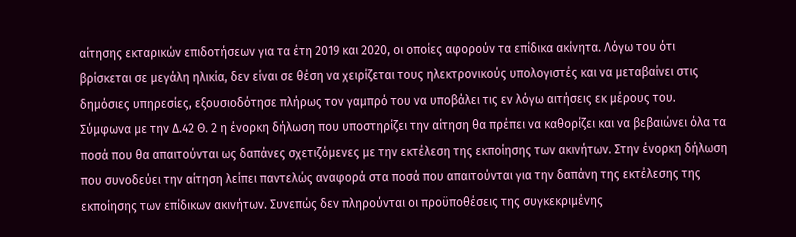αίτησης εκταρικών επιδοτήσεων για τα έτη 2019 και 2020, οι οποίες αφορούν τα επίδικα ακίνητα. Λόγω του ότι βρίσκεται σε μεγάλη ηλικία, δεν είναι σε θέση να χειρίζεται τους ηλεκτρονικούς υπολογιστές και να μεταβαίνει στις δημόσιες υπηρεσίες, εξουσιοδότησε πλήρως τον γαμπρό του να υποβάλει τις εν λόγω αιτήσεις εκ μέρους του. Σύμφωνα με την Δ.42 Θ. 2 η ένορκη δήλωση που υποστηρίζει την αίτηση θα πρέπει να καθορίζει και να βεβαιώνει όλα τα ποσά που θα απαιτούνται ως δαπάνες σχετιζόμενες με την εκτέλεση της εκποίησης των ακινήτων. Στην ένορκη δήλωση που συνοδεύει την αίτηση λείπει παντελώς αναφορά στα ποσά που απαιτούνται για την δαπάνη της εκτέλεσης της εκποίησης των επίδικων ακινήτων. Συνεπώς δεν πληρούνται οι προϋποθέσεις της συγκεκριμένης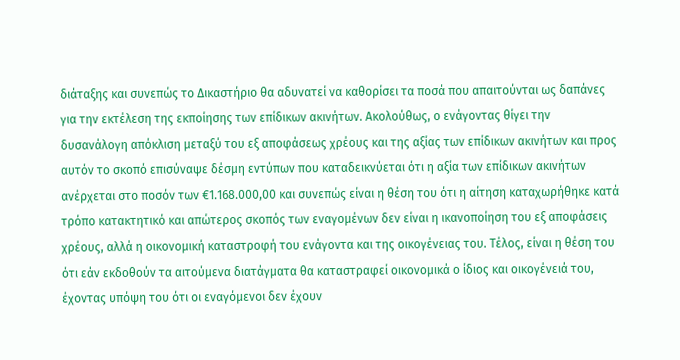διάταξης και συνεπώς το Δικαστήριο θα αδυνατεί να καθορίσει τα ποσά που απαιτούνται ως δαπάνες για την εκτέλεση της εκποίησης των επίδικων ακινήτων. Ακολούθως, ο ενάγοντας θίγει την δυσανάλογη απόκλιση μεταξύ του εξ αποφάσεως χρέους και της αξίας των επίδικων ακινήτων και προς αυτόν το σκοπό επισύναψε δέσμη εντύπων που καταδεικνύεται ότι η αξία των επίδικων ακινήτων ανέρχεται στο ποσόν των €1.168.000,00 και συνεπώς είναι η θέση του ότι η αίτηση καταχωρήθηκε κατά τρόπο κατακτητικό και απώτερος σκοπός των εναγομένων δεν είναι η ικανοποίηση του εξ αποφάσεις χρέους, αλλά η οικονομική καταστροφή του ενάγοντα και της οικογένειας του. Τέλος, είναι η θέση του ότι εάν εκδοθούν τα αιτούμενα διατάγματα θα καταστραφεί οικονομικά ο ίδιος και οικογένειά του, έχοντας υπόψη του ότι οι εναγόμενοι δεν έχουν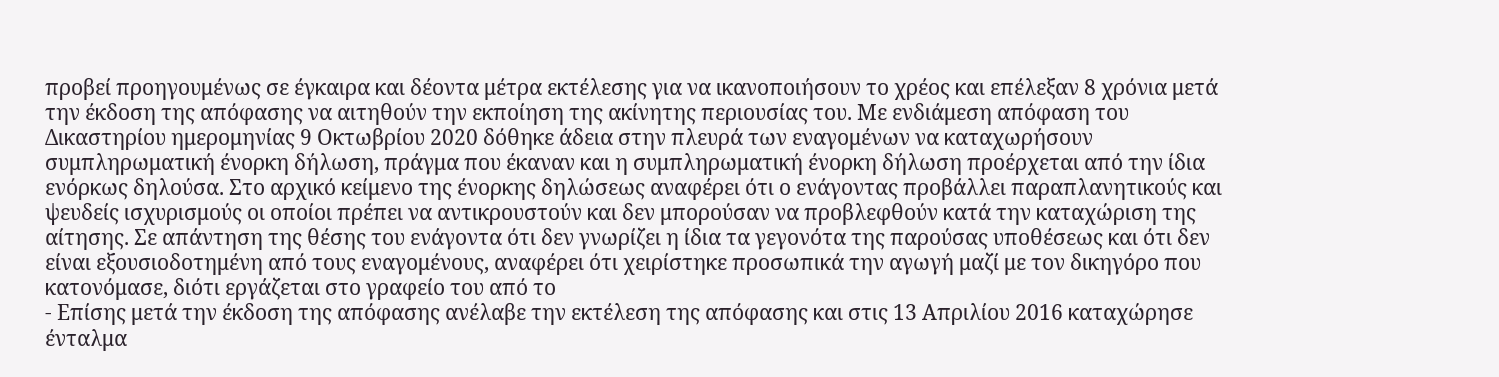προβεί προηγουμένως σε έγκαιρα και δέοντα μέτρα εκτέλεσης για να ικανοποιήσουν το χρέος και επέλεξαν 8 χρόνια μετά την έκδοση της απόφασης να αιτηθούν την εκποίηση της ακίνητης περιουσίας του. Με ενδιάμεση απόφαση του Δικαστηρίου ημερομηνίας 9 Οκτωβρίου 2020 δόθηκε άδεια στην πλευρά των εναγομένων να καταχωρήσουν συμπληρωματική ένορκη δήλωση, πράγμα που έκαναν και η συμπληρωματική ένορκη δήλωση προέρχεται από την ίδια ενόρκως δηλούσα. Στο αρχικό κείμενο της ένορκης δηλώσεως αναφέρει ότι ο ενάγοντας προβάλλει παραπλανητικούς και ψευδείς ισχυρισμούς οι οποίοι πρέπει να αντικρουστούν και δεν μπορούσαν να προβλεφθούν κατά την καταχώριση της αίτησης. Σε απάντηση της θέσης του ενάγοντα ότι δεν γνωρίζει η ίδια τα γεγονότα της παρούσας υποθέσεως και ότι δεν είναι εξουσιοδοτημένη από τους εναγομένους, αναφέρει ότι χειρίστηκε προσωπικά την αγωγή μαζί με τον δικηγόρο που κατονόμασε, διότι εργάζεται στο γραφείο του από το
- Επίσης μετά την έκδοση της απόφασης ανέλαβε την εκτέλεση της απόφασης και στις 13 Απριλίου 2016 καταχώρησε ένταλμα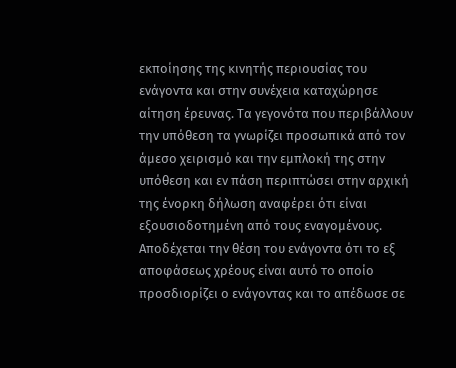εκποίησης της κινητής περιουσίας του ενάγοντα και στην συνέχεια καταχώρησε αίτηση έρευνας. Τα γεγονότα που περιβάλλουν την υπόθεση τα γνωρίζει προσωπικά από τον άμεσο χειρισμό και την εμπλοκή της στην υπόθεση και εν πάση περιπτώσει στην αρχική της ένορκη δήλωση αναφέρει ότι είναι εξουσιοδοτημένη από τους εναγομένους. Αποδέχεται την θέση του ενάγοντα ότι το εξ αποφάσεως χρέους είναι αυτό το οποίο προσδιορίζει ο ενάγοντας και το απέδωσε σε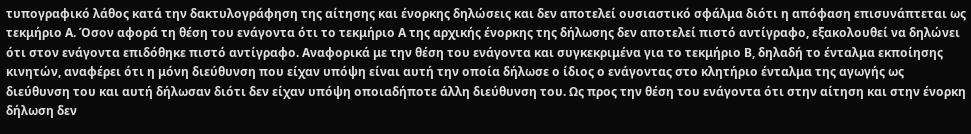τυπογραφικό λάθος κατά την δακτυλογράφηση της αίτησης και ένορκης δηλώσεις και δεν αποτελεί ουσιαστικό σφάλμα διότι η απόφαση επισυνάπτεται ως τεκμήριο Α. Όσον αφορά τη θέση του ενάγοντα ότι το τεκμήριο Α της αρχικής ένορκης της δήλωσης δεν αποτελεί πιστό αντίγραφο, εξακολουθεί να δηλώνει ότι στον ενάγοντα επιδόθηκε πιστό αντίγραφο. Αναφορικά με την θέση του ενάγοντα και συγκεκριμένα για το τεκμήριο Β, δηλαδή το ένταλμα εκποίησης κινητών, αναφέρει ότι η μόνη διεύθυνση που είχαν υπόψη είναι αυτή την οποία δήλωσε ο ίδιος ο ενάγοντας στο κλητήριο ένταλμα της αγωγής ως διεύθυνση του και αυτή δήλωσαν διότι δεν είχαν υπόψη οποιαδήποτε άλλη διεύθυνση του. Ως προς την θέση του ενάγοντα ότι στην αίτηση και στην ένορκη δήλωση δεν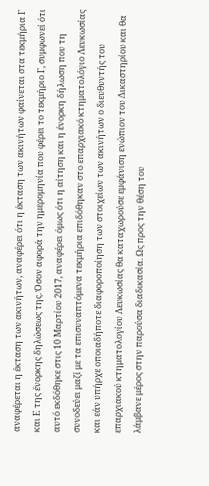αναφέρεται η έκταση των ακινήτων, αναφέρει ότι η έκταση των ακινήτων φαίνεται στα τεκμήρια Γ και Ε της ένορκης δηλώσεως της. Όσον αφορά την ημερομηνία που φέρει το τεκμήριο Γ, συμφωνεί ότι αυτό εκδόθηκε στις 10 Μαρτίου 2017, αναφέρει όμως ότι η αίτηση και η ένορκη δήλωση που τη συνοδεύει μαζί με τα επισυναπτόμενα τεκμήρια επιδόθηκαν στο επαρχιακό κτηματολόγιο Λευκωσίας και εάν υπήρχε οποιαδήποτε διαφοροποίηση των στοιχείων των ακινήτων ο διευθυντής του επαρχιακού κτηματολογίου Λευκωσίας θα καταχωρούσε εμφάνιση ενώπιον του Δικαστηρίου και θα λάμβανε μέρος στην παρούσα διαδικασία. Ως προς την θέση του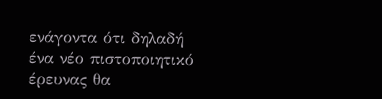ενάγοντα ότι δηλαδή ένα νέο πιστοποιητικό έρευνας θα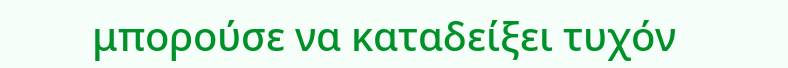μπορούσε να καταδείξει τυχόν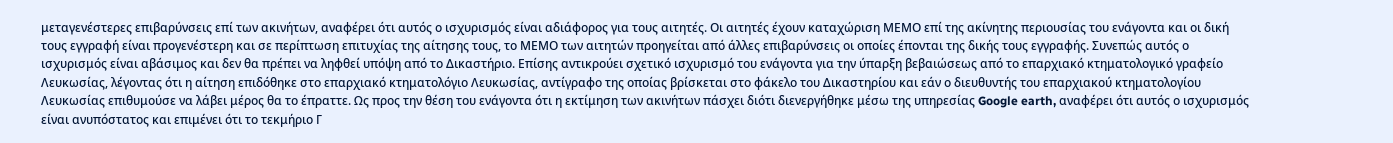μεταγενέστερες επιβαρύνσεις επί των ακινήτων, αναφέρει ότι αυτός ο ισχυρισμός είναι αδιάφορος για τους αιτητές. Οι αιτητές έχουν καταχώριση ΜΕΜΟ επί της ακίνητης περιουσίας του ενάγοντα και οι δική τους εγγραφή είναι προγενέστερη και σε περίπτωση επιτυχίας της αίτησης τους, το ΜΕΜΟ των αιτητών προηγείται από άλλες επιβαρύνσεις οι οποίες έπονται της δικής τους εγγραφής. Συνεπώς αυτός ο ισχυρισμός είναι αβάσιμος και δεν θα πρέπει να ληφθεί υπόψη από το Δικαστήριο. Επίσης αντικρούει σχετικό ισχυρισμό του ενάγοντα για την ύπαρξη βεβαιώσεως από το επαρχιακό κτηματολογικό γραφείο Λευκωσίας, λέγοντας ότι η αίτηση επιδόθηκε στο επαρχιακό κτηματολόγιο Λευκωσίας, αντίγραφο της οποίας βρίσκεται στο φάκελο του Δικαστηρίου και εάν ο διευθυντής του επαρχιακού κτηματολογίου Λευκωσίας επιθυμούσε να λάβει μέρος θα το έπραττε. Ως προς την θέση του ενάγοντα ότι η εκτίμηση των ακινήτων πάσχει διότι διενεργήθηκε μέσω της υπηρεσίας Google earth, αναφέρει ότι αυτός ο ισχυρισμός είναι ανυπόστατος και επιμένει ότι το τεκμήριο Γ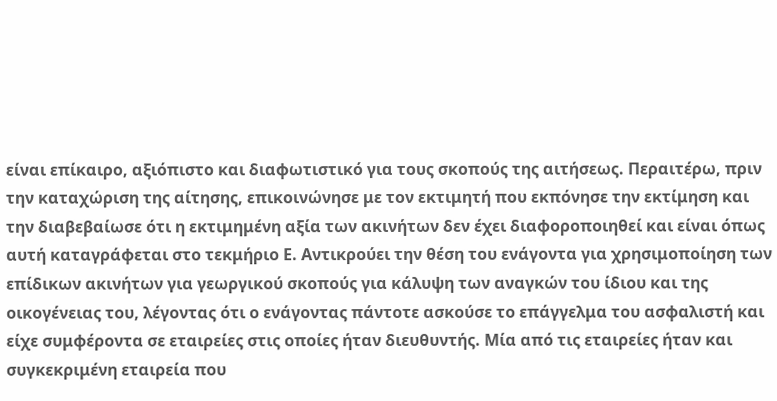είναι επίκαιρο, αξιόπιστο και διαφωτιστικό για τους σκοπούς της αιτήσεως. Περαιτέρω, πριν την καταχώριση της αίτησης, επικοινώνησε με τον εκτιμητή που εκπόνησε την εκτίμηση και την διαβεβαίωσε ότι η εκτιμημένη αξία των ακινήτων δεν έχει διαφοροποιηθεί και είναι όπως αυτή καταγράφεται στο τεκμήριο Ε. Αντικρούει την θέση του ενάγοντα για χρησιμοποίηση των επίδικων ακινήτων για γεωργικού σκοπούς για κάλυψη των αναγκών του ίδιου και της οικογένειας του, λέγοντας ότι ο ενάγοντας πάντοτε ασκούσε το επάγγελμα του ασφαλιστή και είχε συμφέροντα σε εταιρείες στις οποίες ήταν διευθυντής. Μία από τις εταιρείες ήταν και συγκεκριμένη εταιρεία που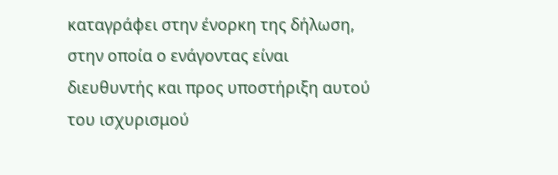καταγράφει στην ένορκη της δήλωση, στην οποία ο ενάγοντας είναι διευθυντής και προς υποστήριξη αυτού του ισχυρισμού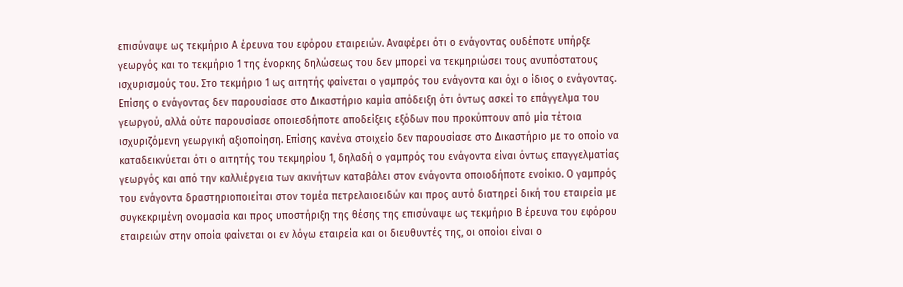επισύναψε ως τεκμήριο Α έρευνα του εφόρου εταιρειών. Αναφέρει ότι ο ενάγοντας ουδέποτε υπήρξε γεωργός και το τεκμήριο 1 της ένορκης δηλώσεως του δεν μπορεί να τεκμηριώσει τους ανυπόστατους ισχυρισμούς του. Στο τεκμήριο 1 ως αιτητής φαίνεται ο γαμπρός του ενάγοντα και όχι ο ίδιος ο ενάγοντας. Επίσης ο ενάγοντας δεν παρουσίασε στο Δικαστήριο καμία απόδειξη ότι όντως ασκεί το επάγγελμα του γεωργού, αλλά ούτε παρουσίασε οποιεσδήποτε αποδείξεις εξόδων που προκύπτουν από μία τέτοια ισχυριζόμενη γεωργική αξιοποίηση. Επίσης κανένα στοιχείο δεν παρουσίασε στο Δικαστήριο με το οποίο να καταδεικνύεται ότι ο αιτητής του τεκμηρίου 1, δηλαδή ο γαμπρός του ενάγοντα είναι όντως επαγγελματίας γεωργός και από την καλλιέργεια των ακινήτων καταβάλει στον ενάγοντα οποιοδήποτε ενοίκιο. Ο γαμπρός του ενάγοντα δραστηριοποιείται στον τομέα πετρελαιοειδών και προς αυτό διατηρεί δική του εταιρεία με συγκεκριμένη ονομασία και προς υποστήριξη της θέσης της επισύναψε ως τεκμήριο Β έρευνα του εφόρου εταιρειών στην οποία φαίνεται οι εν λόγω εταιρεία και οι διευθυντές της, οι οποίοι είναι ο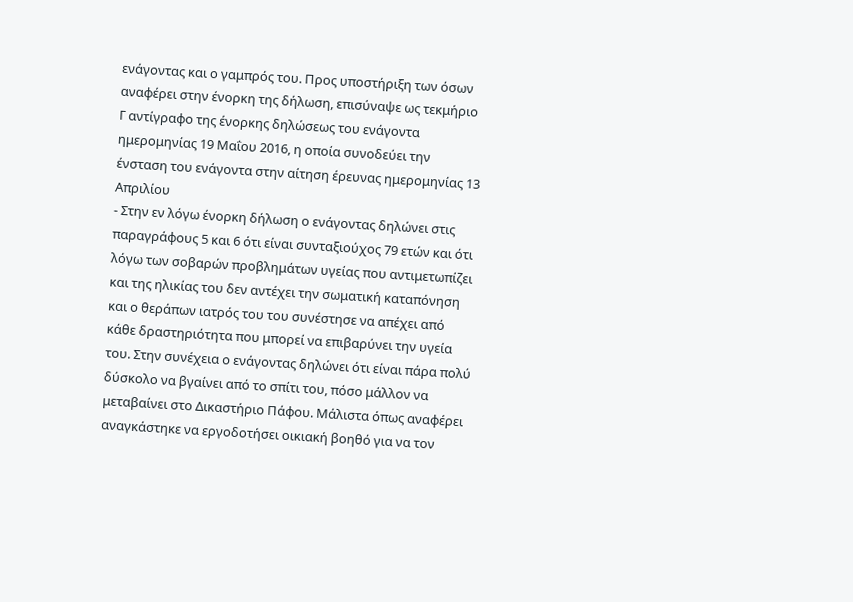ενάγοντας και ο γαμπρός του. Προς υποστήριξη των όσων αναφέρει στην ένορκη της δήλωση, επισύναψε ως τεκμήριο Γ αντίγραφο της ένορκης δηλώσεως του ενάγοντα ημερομηνίας 19 Μαΐου 2016, η οποία συνοδεύει την ένσταση του ενάγοντα στην αίτηση έρευνας ημερομηνίας 13 Απριλίου
- Στην εν λόγω ένορκη δήλωση ο ενάγοντας δηλώνει στις παραγράφους 5 και 6 ότι είναι συνταξιούχος 79 ετών και ότι λόγω των σοβαρών προβλημάτων υγείας που αντιμετωπίζει και της ηλικίας του δεν αντέχει την σωματική καταπόνηση και ο θεράπων ιατρός του του συνέστησε να απέχει από κάθε δραστηριότητα που μπορεί να επιβαρύνει την υγεία του. Στην συνέχεια ο ενάγοντας δηλώνει ότι είναι πάρα πολύ δύσκολο να βγαίνει από το σπίτι του, πόσο μάλλον να μεταβαίνει στο Δικαστήριο Πάφου. Μάλιστα όπως αναφέρει αναγκάστηκε να εργοδοτήσει οικιακή βοηθό για να τον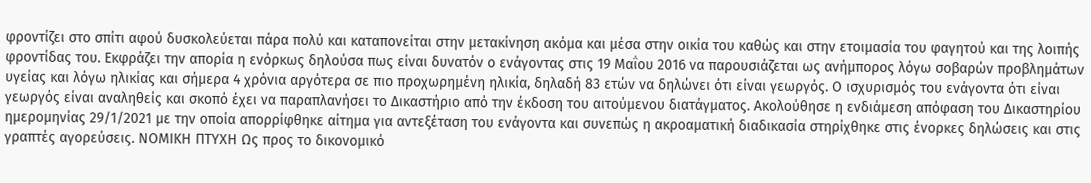φροντίζει στο σπίτι αφού δυσκολεύεται πάρα πολύ και καταπονείται στην μετακίνηση ακόμα και μέσα στην οικία του καθώς και στην ετοιμασία του φαγητού και της λοιπής φροντίδας του. Εκφράζει την απορία η ενόρκως δηλούσα πως είναι δυνατόν ο ενάγοντας στις 19 Μαΐου 2016 να παρουσιάζεται ως ανήμπορος λόγω σοβαρών προβλημάτων υγείας και λόγω ηλικίας και σήμερα 4 χρόνια αργότερα σε πιο προχωρημένη ηλικία, δηλαδή 83 ετών να δηλώνει ότι είναι γεωργός. Ο ισχυρισμός του ενάγοντα ότι είναι γεωργός είναι αναληθείς και σκοπό έχει να παραπλανήσει το Δικαστήριο από την έκδοση του αιτούμενου διατάγματος. Ακολούθησε η ενδιάμεση απόφαση του Δικαστηρίου ημερομηνίας 29/1/2021 με την οποία απορρίφθηκε αίτημα για αντεξέταση του ενάγοντα και συνεπώς η ακροαματική διαδικασία στηρίχθηκε στις ένορκες δηλώσεις και στις γραπτές αγορεύσεις. ΝΟΜΙΚΗ ΠΤΥΧΗ Ως προς το δικονομικό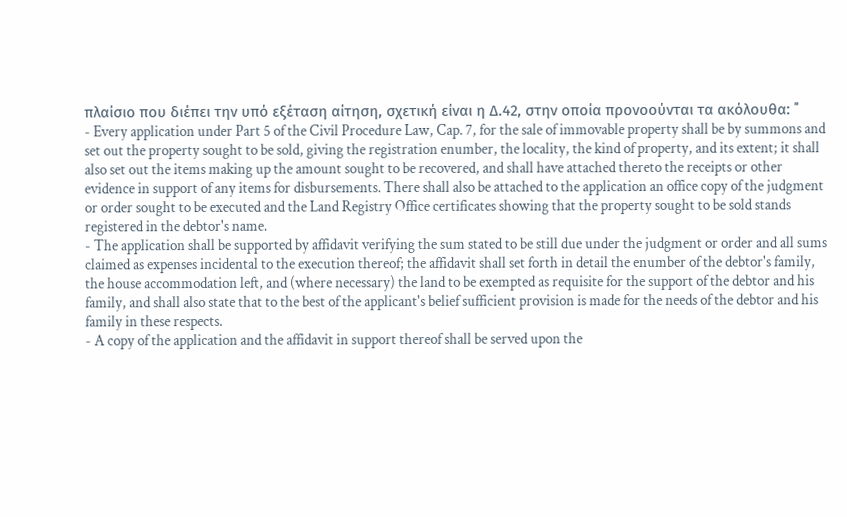πλαίσιο που διέπει την υπό εξέταση αίτηση, σχετική είναι η Δ.42, στην οποία προνοούνται τα ακόλουθα: ΄΄
- Every application under Part 5 of the Civil Procedure Law, Cap. 7, for the sale of immovable property shall be by summons and set out the property sought to be sold, giving the registration enumber, the locality, the kind of property, and its extent; it shall also set out the items making up the amount sought to be recovered, and shall have attached thereto the receipts or other evidence in support of any items for disbursements. There shall also be attached to the application an office copy of the judgment or order sought to be executed and the Land Registry Office certificates showing that the property sought to be sold stands registered in the debtor's name.
- The application shall be supported by affidavit verifying the sum stated to be still due under the judgment or order and all sums claimed as expenses incidental to the execution thereof; the affidavit shall set forth in detail the enumber of the debtor's family, the house accommodation left, and (where necessary) the land to be exempted as requisite for the support of the debtor and his family, and shall also state that to the best of the applicant's belief sufficient provision is made for the needs of the debtor and his family in these respects.
- A copy of the application and the affidavit in support thereof shall be served upon the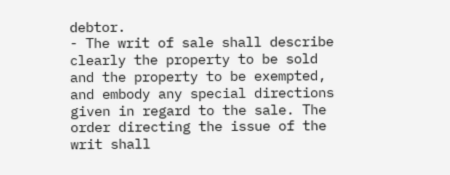debtor.
- The writ of sale shall describe clearly the property to be sold and the property to be exempted, and embody any special directions given in regard to the sale. The order directing the issue of the writ shall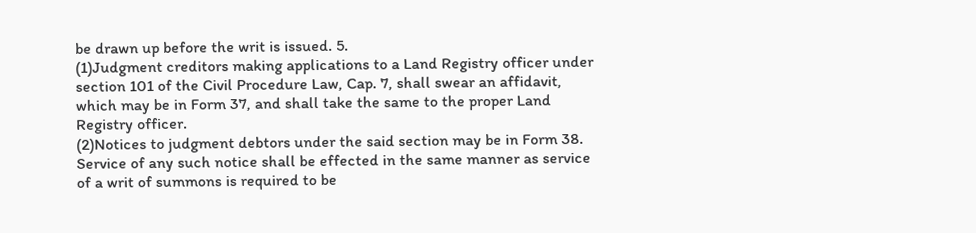be drawn up before the writ is issued. 5.
(1)Judgment creditors making applications to a Land Registry officer under section 101 of the Civil Procedure Law, Cap. 7, shall swear an affidavit, which may be in Form 37, and shall take the same to the proper Land Registry officer.
(2)Notices to judgment debtors under the said section may be in Form 38. Service of any such notice shall be effected in the same manner as service of a writ of summons is required to be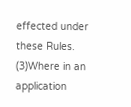effected under these Rules.
(3)Where in an application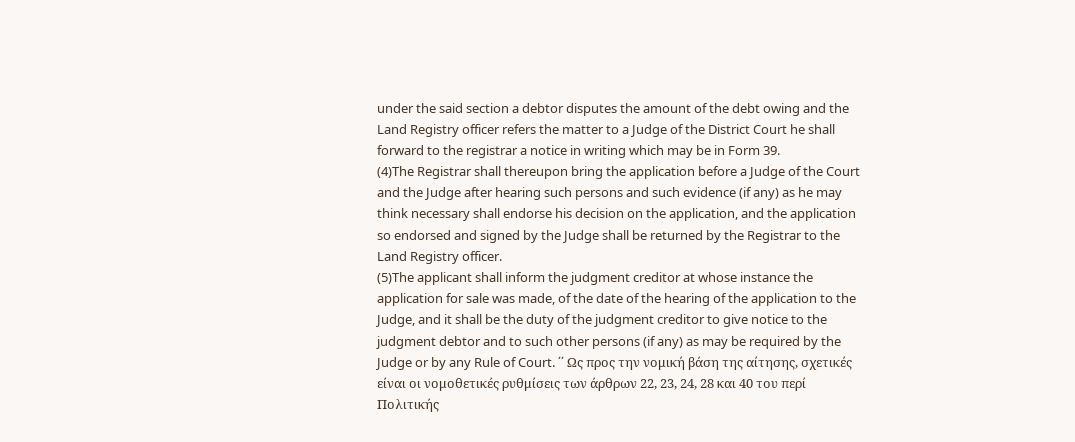under the said section a debtor disputes the amount of the debt owing and the Land Registry officer refers the matter to a Judge of the District Court he shall forward to the registrar a notice in writing which may be in Form 39.
(4)The Registrar shall thereupon bring the application before a Judge of the Court and the Judge after hearing such persons and such evidence (if any) as he may think necessary shall endorse his decision on the application, and the application so endorsed and signed by the Judge shall be returned by the Registrar to the Land Registry officer.
(5)The applicant shall inform the judgment creditor at whose instance the application for sale was made, of the date of the hearing of the application to the Judge, and it shall be the duty of the judgment creditor to give notice to the judgment debtor and to such other persons (if any) as may be required by the Judge or by any Rule of Court. ΄΄ Ως προς την νομική βάση της αίτησης, σχετικές είναι οι νομοθετικές ρυθμίσεις των άρθρων 22, 23, 24, 28 και 40 του περί Πολιτικής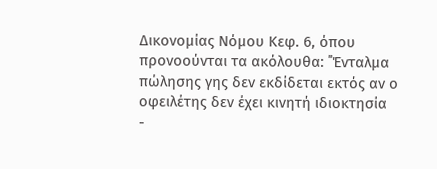Δικονομίας Νόμου Κεφ. 6, όπου προνοούνται τα ακόλουθα: ΄΄Ένταλμα πώλησης γης δεν εκδίδεται εκτός αν ο οφειλέτης δεν έχει κινητή ιδιοκτησία
-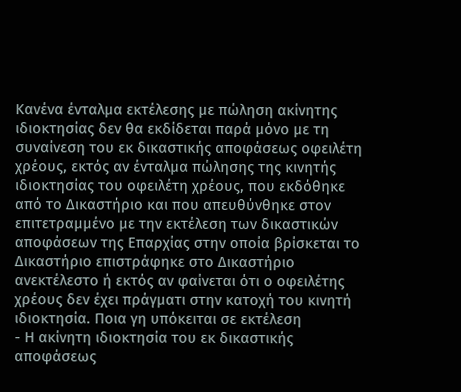Κανένα ένταλμα εκτέλεσης με πώληση ακίνητης ιδιοκτησίας δεν θα εκδίδεται παρά μόνο με τη συναίνεση του εκ δικαστικής αποφάσεως οφειλέτη χρέους, εκτός αν ένταλμα πώλησης της κινητής ιδιοκτησίας του οφειλέτη χρέους, που εκδόθηκε από το Δικαστήριο και που απευθύνθηκε στον επιτετραμμένο με την εκτέλεση των δικαστικών αποφάσεων της Επαρχίας στην οποία βρίσκεται το Δικαστήριο επιστράφηκε στο Δικαστήριο ανεκτέλεστο ή εκτός αν φαίνεται ότι ο οφειλέτης χρέους δεν έχει πράγματι στην κατοχή του κινητή ιδιοκτησία. Ποια γη υπόκειται σε εκτέλεση
- Η ακίνητη ιδιοκτησία του εκ δικαστικής αποφάσεως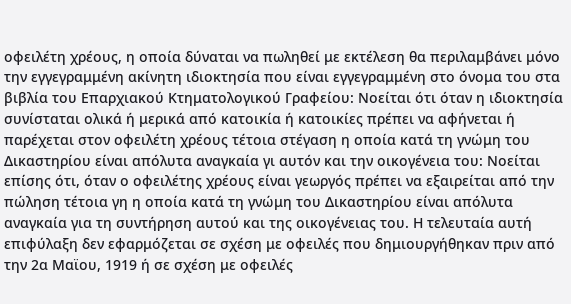οφειλέτη χρέους, η οποία δύναται να πωληθεί με εκτέλεση θα περιλαμβάνει μόνο την εγγεγραμμένη ακίνητη ιδιοκτησία που είναι εγγεγραμμένη στο όνομα του στα βιβλία του Επαρχιακού Κτηματολογικού Γραφείου: Νοείται ότι όταν η ιδιοκτησία συνίσταται ολικά ή μερικά από κατοικία ή κατοικίες πρέπει να αφήνεται ή παρέχεται στον οφειλέτη χρέους τέτοια στέγαση η οποία κατά τη γνώμη του Δικαστηρίου είναι απόλυτα αναγκαία γι αυτόν και την οικογένεια του: Νοείται επίσης ότι, όταν ο οφειλέτης χρέους είναι γεωργός πρέπει να εξαιρείται από την πώληση τέτοια γη η οποία κατά τη γνώμη του Δικαστηρίου είναι απόλυτα αναγκαία για τη συντήρηση αυτού και της οικογένειας του. Η τελευταία αυτή επιφύλαξη δεν εφαρμόζεται σε σχέση με οφειλές που δημιουργήθηκαν πριν από την 2α Μαϊου, 1919 ή σε σχέση με οφειλές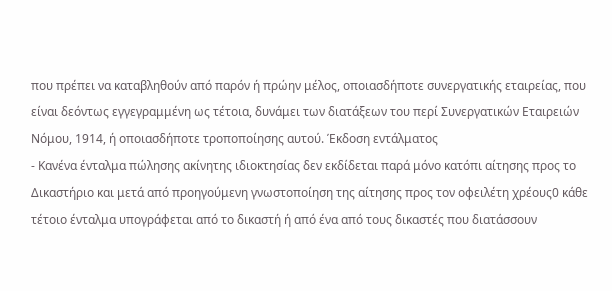που πρέπει να καταβληθούν από παρόν ή πρώην μέλος, οποιασδήποτε συνεργατικής εταιρείας, που είναι δεόντως εγγεγραμμένη ως τέτοια, δυνάμει των διατάξεων του περί Συνεργατικών Εταιρειών Νόμου, 1914, ή οποιασδήποτε τροποποίησης αυτού. Έκδοση εντάλματος
- Κανένα ένταλμα πώλησης ακίνητης ιδιοκτησίας δεν εκδίδεται παρά μόνο κατόπι αίτησης προς το Δικαστήριο και μετά από προηγούμενη γνωστοποίηση της αίτησης προς τον οφειλέτη χρέους0 κάθε τέτοιο ένταλμα υπογράφεται από το δικαστή ή από ένα από τους δικαστές που διατάσσουν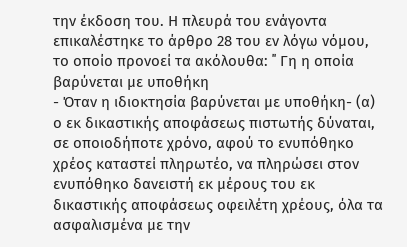την έκδοση του. Η πλευρά του ενάγοντα επικαλέστηκε το άρθρο 28 του εν λόγω νόμου, το οποίο προνοεί τα ακόλουθα: ΄΄ Γη η οποία βαρύνεται με υποθήκη
- Όταν η ιδιοκτησία βαρύνεται με υποθήκη- (α) ο εκ δικαστικής αποφάσεως πιστωτής δύναται, σε οποιοδήποτε χρόνο, αφού το ενυπόθηκο χρέος καταστεί πληρωτέο, να πληρώσει στον ενυπόθηκο δανειστή εκ μέρους του εκ δικαστικής αποφάσεως οφειλέτη χρέους, όλα τα ασφαλισμένα με την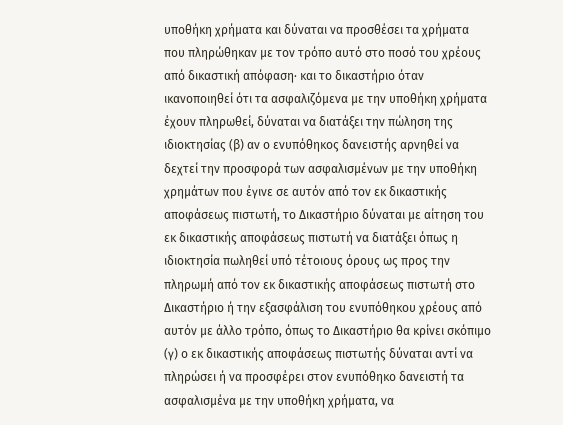υποθήκη χρήματα και δύναται να προσθέσει τα χρήματα που πληρώθηκαν με τον τρόπο αυτό στο ποσό του χρέους από δικαστική απόφαση· και το δικαστήριο όταν ικανοποιηθεί ότι τα ασφαλιζόμενα με την υποθήκη χρήματα έχουν πληρωθεί, δύναται να διατάξει την πώληση της ιδιοκτησίας (β) αν ο ενυπόθηκος δανειστής αρνηθεί να δεχτεί την προσφορά των ασφαλισμένων με την υποθήκη χρημάτων που έγινε σε αυτόν από τον εκ δικαστικής αποφάσεως πιστωτή, το Δικαστήριο δύναται με αίτηση του εκ δικαστικής αποφάσεως πιστωτή να διατάξει όπως η ιδιοκτησία πωληθεί υπό τέτοιους όρους ως προς την πληρωμή από τον εκ δικαστικής αποφάσεως πιστωτή στο Δικαστήριο ή την εξασφάλιση του ενυπόθηκου χρέους από αυτόν με άλλο τρόπο, όπως το Δικαστήριο θα κρίνει σκόπιμο (γ) ο εκ δικαστικής αποφάσεως πιστωτής δύναται αντί να πληρώσει ή να προσφέρει στον ενυπόθηκο δανειστή τα ασφαλισμένα με την υποθήκη χρήματα, να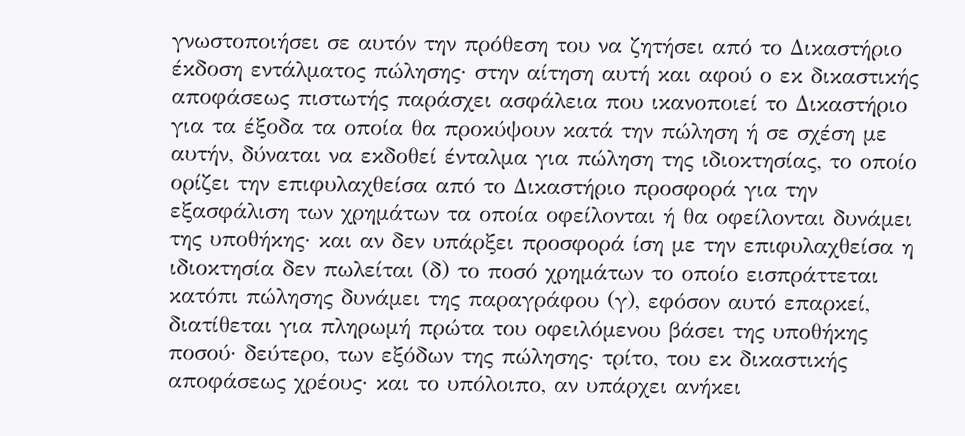γνωστοποιήσει σε αυτόν την πρόθεση του να ζητήσει από το Δικαστήριο έκδοση εντάλματος πώλησης· στην αίτηση αυτή και αφού ο εκ δικαστικής αποφάσεως πιστωτής παράσχει ασφάλεια που ικανοποιεί το Δικαστήριο για τα έξοδα τα οποία θα προκύψουν κατά την πώληση ή σε σχέση με αυτήν, δύναται να εκδοθεί ένταλμα για πώληση της ιδιοκτησίας, το οποίο ορίζει την επιφυλαχθείσα από το Δικαστήριο προσφορά για την εξασφάλιση των χρημάτων τα οποία οφείλονται ή θα οφείλονται δυνάμει της υποθήκης· και αν δεν υπάρξει προσφορά ίση με την επιφυλαχθείσα η ιδιοκτησία δεν πωλείται (δ) το ποσό χρημάτων το οποίο εισπράττεται κατόπι πώλησης δυνάμει της παραγράφου (γ), εφόσον αυτό επαρκεί, διατίθεται για πληρωμή πρώτα του οφειλόμενου βάσει της υποθήκης ποσού· δεύτερο, των εξόδων της πώλησης· τρίτο, του εκ δικαστικής αποφάσεως χρέους· και το υπόλοιπο, αν υπάρχει ανήκει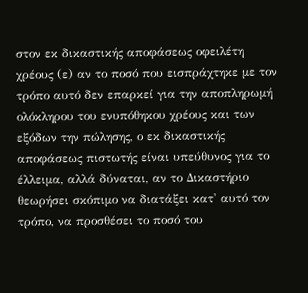στον εκ δικαστικής αποφάσεως οφειλέτη χρέους (ε) αν το ποσό που εισπράχτηκε με τον τρόπο αυτό δεν επαρκεί για την αποπληρωμή ολόκληρου του ενυπόθηκου χρέους και των εξόδων την πώλησης, ο εκ δικαστικής αποφάσεως πιστωτής είναι υπεύθυνος για το έλλειμα, αλλά δύναται, αν το Δικαστήριο θεωρήσει σκόπιμο να διατάξει κατ' αυτό τον τρόπο, να προσθέσει το ποσό του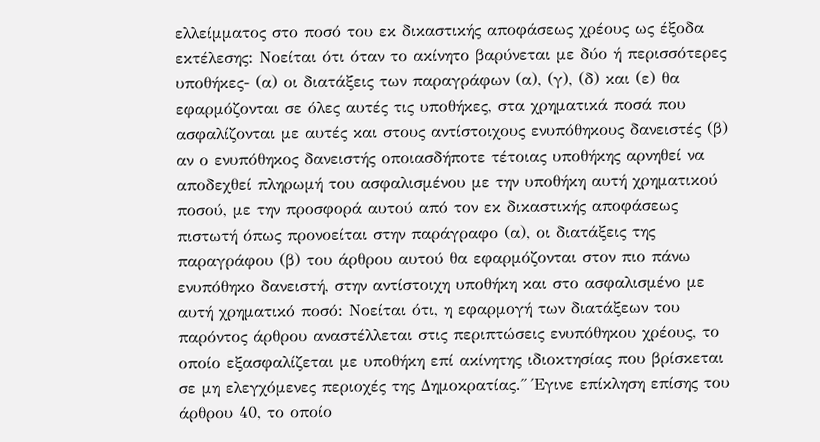ελλείμματος στο ποσό του εκ δικαστικής αποφάσεως χρέους ως έξοδα εκτέλεσης: Νοείται ότι όταν το ακίνητο βαρύνεται με δύο ή περισσότερες υποθήκες- (α) οι διατάξεις των παραγράφων (α), (γ), (δ) και (ε) θα εφαρμόζονται σε όλες αυτές τις υποθήκες, στα χρηματικά ποσά που ασφαλίζονται με αυτές και στους αντίστοιχους ενυπόθηκους δανειστές (β) αν ο ενυπόθηκος δανειστής οποιασδήποτε τέτοιας υποθήκης αρνηθεί να αποδεχθεί πληρωμή του ασφαλισμένου με την υποθήκη αυτή χρηματικού ποσού, με την προσφορά αυτού από τον εκ δικαστικής αποφάσεως πιστωτή όπως προνοείται στην παράγραφο (α), οι διατάξεις της παραγράφου (β) του άρθρου αυτού θα εφαρμόζονται στον πιο πάνω ενυπόθηκο δανειστή, στην αντίστοιχη υποθήκη και στο ασφαλισμένο με αυτή χρηματικό ποσό: Νοείται ότι, η εφαρμογή των διατάξεων του παρόντος άρθρου αναστέλλεται στις περιπτώσεις ενυπόθηκου χρέους, το οποίο εξασφαλίζεται με υποθήκη επί ακίνητης ιδιοκτησίας που βρίσκεται σε μη ελεγχόμενες περιοχές της Δημοκρατίας.΄΄ Έγινε επίκληση επίσης του άρθρου 40, το οποίο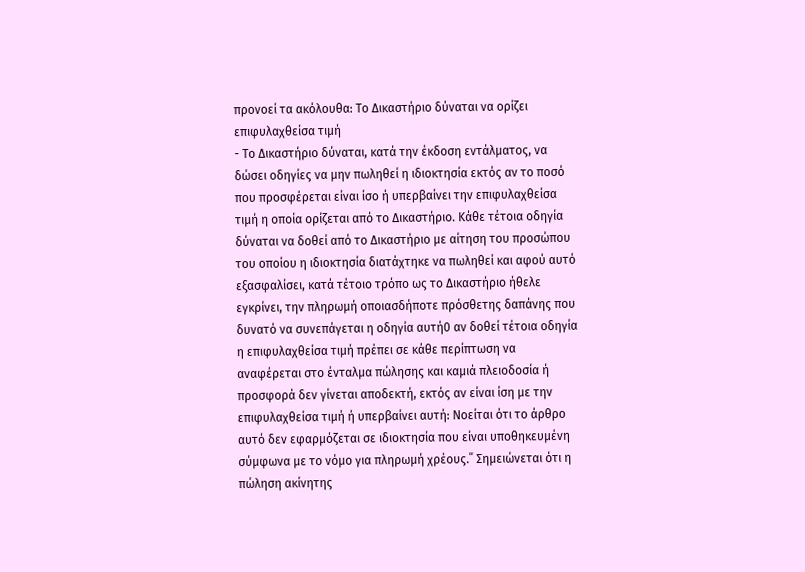προνοεί τα ακόλουθα: Το Δικαστήριο δύναται να ορίζει επιφυλαχθείσα τιμή
- Το Δικαστήριο δύναται, κατά την έκδοση εντάλματος, να δώσει οδηγίες να μην πωληθεί η ιδιοκτησία εκτός αν το ποσό που προσφέρεται είναι ίσο ή υπερβαίνει την επιφυλαχθείσα τιμή η οποία ορίζεται από το Δικαστήριο. Κάθε τέτοια οδηγία δύναται να δοθεί από το Δικαστήριο με αίτηση του προσώπου του οποίου η ιδιοκτησία διατάχτηκε να πωληθεί και αφού αυτό εξασφαλίσει, κατά τέτοιο τρόπο ως το Δικαστήριο ήθελε εγκρίνει, την πληρωμή οποιασδήποτε πρόσθετης δαπάνης που δυνατό να συνεπάγεται η οδηγία αυτή0 αν δοθεί τέτοια οδηγία η επιφυλαχθείσα τιμή πρέπει σε κάθε περίπτωση να αναφέρεται στο ένταλμα πώλησης και καμιά πλειοδοσία ή προσφορά δεν γίνεται αποδεκτή, εκτός αν είναι ίση με την επιφυλαχθείσα τιμή ή υπερβαίνει αυτή: Νοείται ότι το άρθρο αυτό δεν εφαρμόζεται σε ιδιοκτησία που είναι υποθηκευμένη σύμφωνα με το νόμο για πληρωμή χρέους.΄΄ Σημειώνεται ότι η πώληση ακίνητης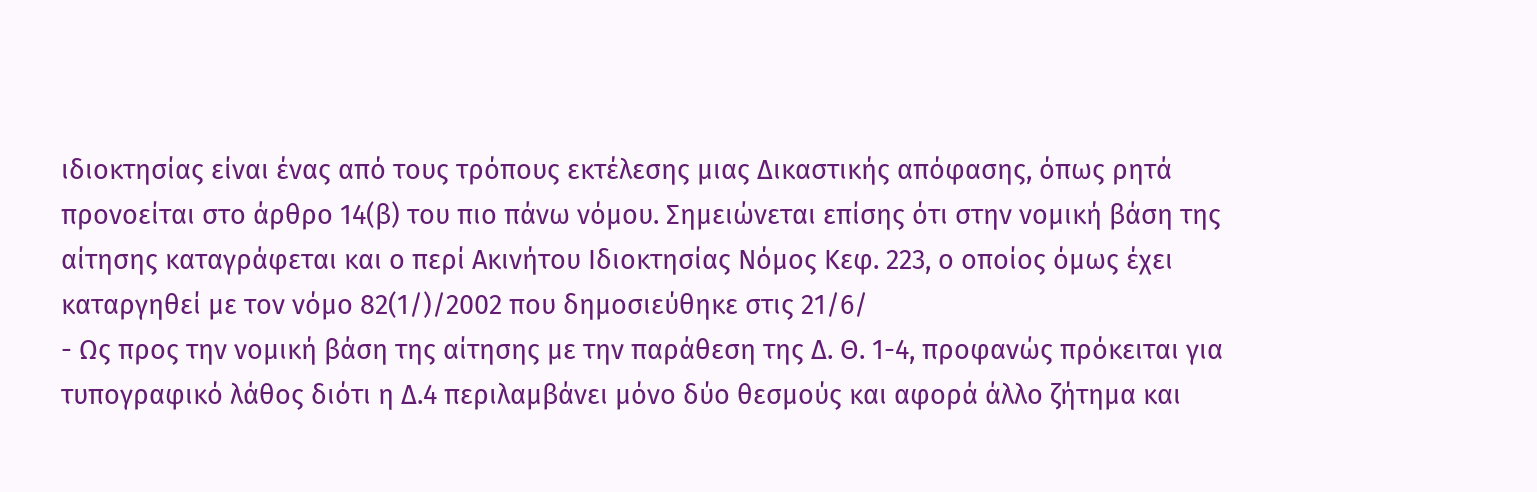ιδιοκτησίας είναι ένας από τους τρόπους εκτέλεσης μιας Δικαστικής απόφασης, όπως ρητά προνοείται στο άρθρο 14(β) του πιο πάνω νόμου. Σημειώνεται επίσης ότι στην νομική βάση της αίτησης καταγράφεται και ο περί Ακινήτου Ιδιοκτησίας Νόμος Κεφ. 223, ο οποίος όμως έχει καταργηθεί με τον νόμο 82(1/)/2002 που δημοσιεύθηκε στις 21/6/
- Ως προς την νομική βάση της αίτησης με την παράθεση της Δ. Θ. 1-4, προφανώς πρόκειται για τυπογραφικό λάθος διότι η Δ.4 περιλαμβάνει μόνο δύο θεσμούς και αφορά άλλο ζήτημα και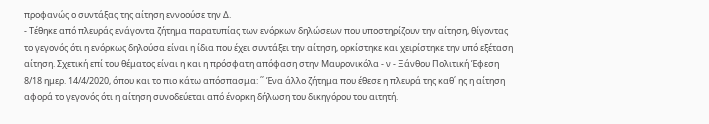προφανώς ο συντάξας της αίτηση εννοούσε την Δ.
- Τέθηκε από πλευράς ενάγοντα ζήτημα παρατυπίας των ενόρκων δηλώσεων που υποστηρίζουν την αίτηση, θίγοντας το γεγονός ότι η ενόρκως δηλούσα είναι η ίδια που έχει συντάξει την αίτηση, ορκίστηκε και χειρίστηκε την υπό εξέταση αίτηση. Σχετική επί του θέματος είναι η και η πρόσφατη απόφαση στην Μαυρονικόλα - ν - Ξάνθου Πολιτική Έφεση 8/18 ημερ. 14/4/2020, όπου και το πιο κάτω απόσπασμα: ΄΄ Ένα άλλο ζήτημα που έθεσε η πλευρά της καθ΄ ης η αίτηση αφορά το γεγονός ότι η αίτηση συνοδεύεται από ένορκη δήλωση του δικηγόρου του αιτητή.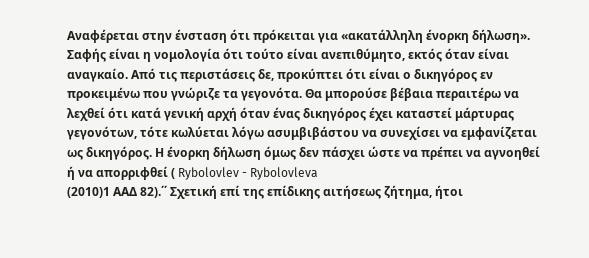Αναφέρεται στην ένσταση ότι πρόκειται για «ακατάλληλη ένορκη δήλωση». Σαφής είναι η νομολογία ότι τούτο είναι ανεπιθύμητο, εκτός όταν είναι αναγκαίο. Από τις περιστάσεις δε, προκύπτει ότι είναι ο δικηγόρος εν προκειμένω που γνώριζε τα γεγονότα. Θα μπορούσε βέβαια περαιτέρω να λεχθεί ότι κατά γενική αρχή όταν ένας δικηγόρος έχει καταστεί μάρτυρας γεγονότων, τότε κωλύεται λόγω ασυμβιβάστου να συνεχίσει να εμφανίζεται ως δικηγόρος. Η ένορκη δήλωση όμως δεν πάσχει ώστε να πρέπει να αγνοηθεί ή να απορριφθεί ( Rybolovlev - Rybolovleva
(2010)1 ΑΑΔ 82).΄΄ Σχετική επί της επίδικης αιτήσεως ζήτημα, ήτοι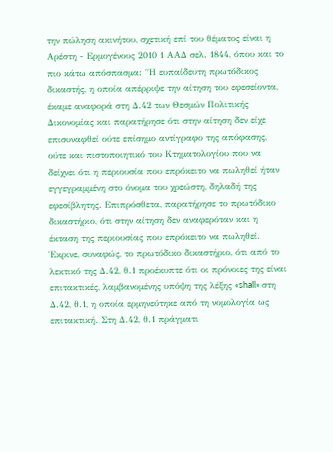την πώληση ακινήτου, σχετική επί του θέματος είναι η Αρέστη - Ερμογένους 2010 1 ΑΑΔ σελ. 1844, όπου και το πιο κάτω απόσπασμα: ΄΄Η ευπαίδευτη πρωτόδικος δικαστής, η οποία απέρριψε την αίτηση του εφεσείοντα, έκαμε αναφορά στη Δ.42 των Θεσμών Πολιτικής Δικονομίας και παρατήρησε ότι στην αίτηση δεν είχε επισυναφθεί ούτε επίσημο αντίγραφο της απόφασης, ούτε και πιστοποιητικό του Κτηματολογίου που να δείχνει ότι η περιουσία που επρόκειτο να πωληθεί ήταν εγγεγραμμένη στο όνομα του χρεώστη, δηλαδή της εφεσίβλητης. Επιπρόσθετα, παρατήρησε το πρωτόδικο δικαστήριο, ότι στην αίτηση δεν αναφερόταν και η έκταση της περιουσίας που επρόκειτο να πωληθεί. Έκρινε, συναφώς, το πρωτόδικο δικαστήριο, ότι από το λεκτικό της Δ.42, θ.1 προέκυπτε ότι οι πρόνοιες της είναι επιτακτικές, λαμβανομένης υπόψη της λέξης «shall» στη Δ.42, θ.1, η οποία ερμηνεύτηκε από τη νομολογία ως επιτακτική. Στη Δ.42, θ.1 πράγματι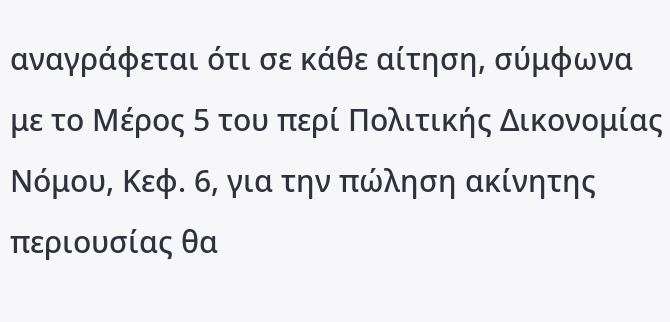αναγράφεται ότι σε κάθε αίτηση, σύμφωνα με το Μέρος 5 του περί Πολιτικής Δικονομίας Νόμου, Κεφ. 6, για την πώληση ακίνητης περιουσίας θα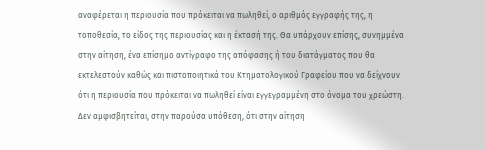αναφέρεται η περιουσία που πρόκειται να πωληθεί, ο αριθμός εγγραφής της, η τοποθεσία, το είδος της περιουσίας και η έκτασή της. Θα υπάρχουν επίσης, συνημμένα στην αίτηση, ένα επίσημο αντίγραφο της απόφασης ή του διατάγματος που θα εκτελεστούν καθώς και πιστοποιητικά του Κτηματολογικού Γραφείου που να δείχνουν ότι η περιουσία που πρόκειται να πωληθεί είναι εγγεγραμμένη στο όνομα του χρεώστη. Δεν αμφισβητείται, στην παρούσα υπόθεση, ότι στην αίτηση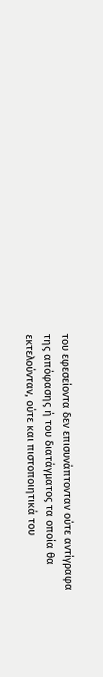του εφεσείοντα δεν επισυνάπτονταν ούτε αντίγραφα της απόφασης ή του διατάγματος τα οποία θα εκτελούνταν, ούτε και πιστοποιητικά του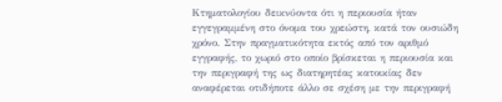Κτηματολογίου δεικνύοντα ότι η περιουσία ήταν εγγεγραμμένη στο όνομα του χρεώστη, κατά τον ουσιώδη χρόνο. Στην πραγματικότητα εκτός από τον αριθμό εγγραφής, το χωριό στο οποίο βρίσκεται η περιουσία και την περιγραφή της ως διατηρητέας κατοικίας δεν αναφέρεται οτιδήποτε άλλο σε σχέση με την περιγραφή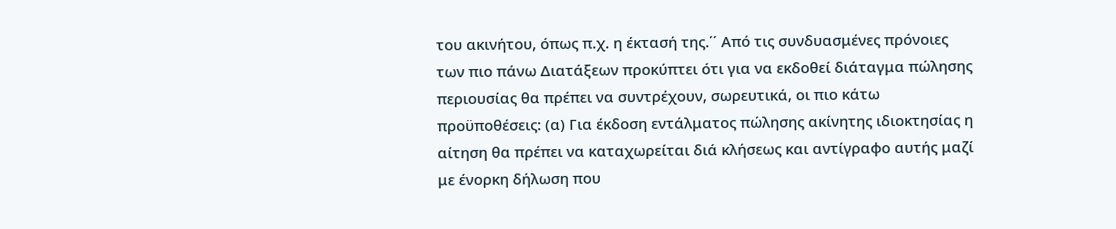του ακινήτου, όπως π.χ. η έκτασή της.΄΄ Από τις συνδυασμένες πρόνοιες των πιο πάνω Διατάξεων προκύπτει ότι για να εκδοθεί διάταγμα πώλησης περιουσίας θα πρέπει να συντρέχουν, σωρευτικά, οι πιο κάτω προϋποθέσεις: (α) Για έκδοση εντάλματος πώλησης ακίνητης ιδιοκτησίας η αίτηση θα πρέπει να καταχωρείται διά κλήσεως και αντίγραφο αυτής μαζί με ένορκη δήλωση που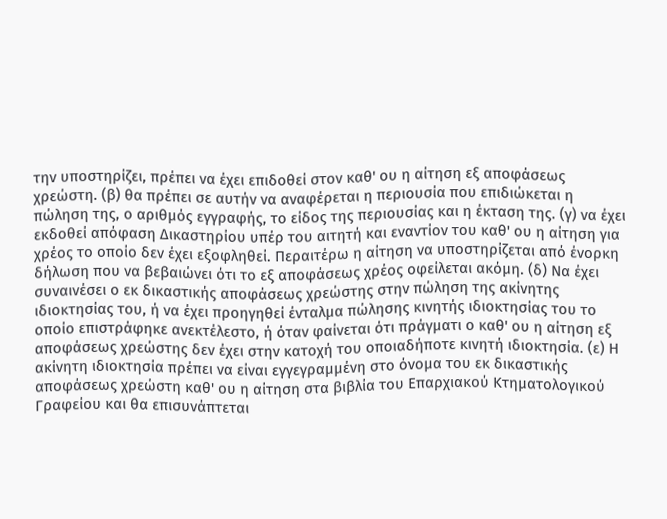την υποστηρίζει, πρέπει να έχει επιδοθεί στον καθ' ου η αίτηση εξ αποφάσεως χρεώστη. (β) θα πρέπει σε αυτήν να αναφέρεται η περιουσία που επιδιώκεται η πώληση της, ο αριθμός εγγραφής, το είδος της περιουσίας και η έκταση της. (γ) να έχει εκδοθεί απόφαση Δικαστηρίου υπέρ του αιτητή και εναντίον του καθ' ου η αίτηση για χρέος το οποίο δεν έχει εξοφληθεί. Περαιτέρω η αίτηση να υποστηρίζεται από ένορκη δήλωση που να βεβαιώνει ότι το εξ αποφάσεως χρέος οφείλεται ακόμη. (δ) Να έχει συναινέσει ο εκ δικαστικής αποφάσεως χρεώστης στην πώληση της ακίνητης ιδιοκτησίας του, ή να έχει προηγηθεί ένταλμα πώλησης κινητής ιδιοκτησίας του το οποίο επιστράφηκε ανεκτέλεστο, ή όταν φαίνεται ότι πράγματι ο καθ' ου η αίτηση εξ αποφάσεως χρεώστης δεν έχει στην κατοχή του οποιαδήποτε κινητή ιδιοκτησία. (ε) Η ακίνητη ιδιοκτησία πρέπει να είναι εγγεγραμμένη στο όνομα του εκ δικαστικής αποφάσεως χρεώστη καθ' ου η αίτηση στα βιβλία του Επαρχιακού Κτηματολογικού Γραφείου και θα επισυνάπτεται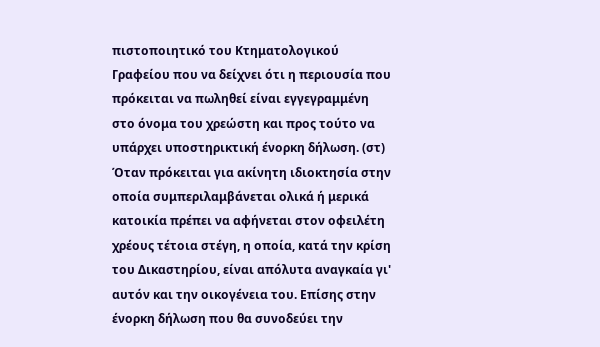πιστοποιητικό του Κτηματολογικού Γραφείου που να δείχνει ότι η περιουσία που πρόκειται να πωληθεί είναι εγγεγραμμένη στο όνομα του χρεώστη και προς τούτο να υπάρχει υποστηρικτική ένορκη δήλωση. (στ) Όταν πρόκειται για ακίνητη ιδιοκτησία στην οποία συμπεριλαμβάνεται ολικά ή μερικά κατοικία πρέπει να αφήνεται στον οφειλέτη χρέους τέτοια στέγη, η οποία, κατά την κρίση του Δικαστηρίου, είναι απόλυτα αναγκαία γι' αυτόν και την οικογένεια του. Επίσης στην ένορκη δήλωση που θα συνοδεύει την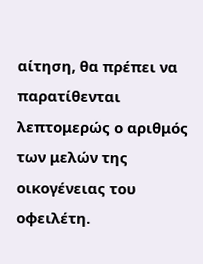αίτηση, θα πρέπει να παρατίθενται λεπτομερώς ο αριθμός των μελών της οικογένειας του οφειλέτη.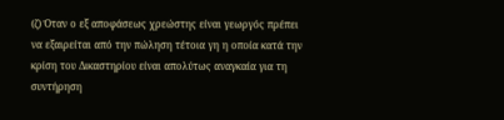(ζ) Όταν ο εξ αποφάσεως χρεώστης είναι γεωργός πρέπει να εξαιρείται από την πώληση τέτοια γη η οποία κατά την κρίση του Δικαστηρίου είναι απολύτως αναγκαία για τη συντήρηση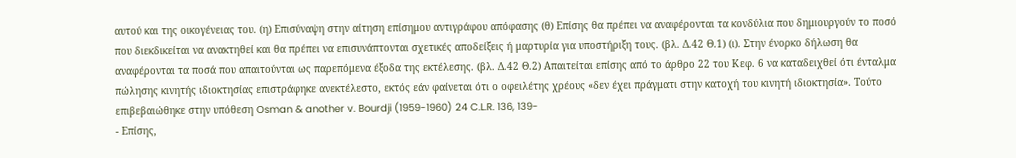αυτού και της οικογένειας του. (η) Επισύναψη στην αίτηση επίσημου αντιγράφου απόφασης (θ) Επίσης θα πρέπει να αναφέρονται τα κονδύλια που δημιουργούν το ποσό που διεκδικείται να ανακτηθεί και θα πρέπει να επισυνάπτονται σχετικές αποδείξεις ή μαρτυρία για υποστήριξη τους. (βλ. Δ.42 Θ.1) (ι). Στην ένορκο δήλωση θα αναφέρονται τα ποσά που απαιτούνται ως παρεπόμενα έξοδα της εκτέλεσης. (βλ. Δ.42 Θ.2) Απαιτείται επίσης από το άρθρο 22 του Κεφ. 6 να καταδειχθεί ότι ένταλμα πώλησης κινητής ιδιοκτησίας επιστράφηκε ανεκτέλεστο, εκτός εάν φαίνεται ότι ο οφειλέτης χρέους «δεν έχει πράγματι στην κατοχή του κινητή ιδιοκτησία». Τούτο επιβεβαιώθηκε στην υπόθεση Osman & another v. Bourdji (1959-1960) 24 C.L.R. 136, 139-
- Επίσης,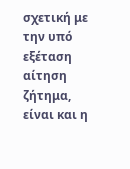σχετική με την υπό εξέταση αίτηση ζήτημα, είναι και η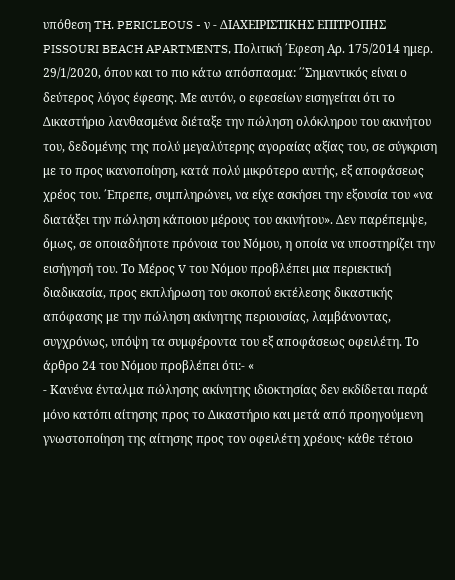υπόθεση TH. PERICLEOUS - ν - ΔΙΑΧΕΙΡΙΣΤΙΚΗΣ ΕΠΙΤΡΟΠΗΣ PISSOURI BEACH APARTMENTS, Πολιτική ΄Εφεση Αρ. 175/2014 ημερ. 29/1/2020, όπου και το πιο κάτω απόσπασμα: ΄΄Σημαντικός είναι ο δεύτερος λόγος έφεσης. Με αυτόν, ο εφεσείων εισηγείται ότι το Δικαστήριο λανθασμένα διέταξε την πώληση ολόκληρου του ακινήτου του, δεδομένης της πολύ μεγαλύτερης αγοραίας αξίας του, σε σύγκριση με το προς ικανοποίηση, κατά πολύ μικρότερο αυτής, εξ αποφάσεως χρέος του. ΄Επρεπε, συμπληρώνει, να είχε ασκήσει την εξουσία του «να διατάξει την πώληση κάποιου μέρους του ακινήτου». Δεν παρέπεμψε, όμως, σε οποιαδήποτε πρόνοια του Νόμου, η οποία να υποστηρίζει την εισήγησή του. Το Μέρος V του Νόμου προβλέπει μια περιεκτική διαδικασία, προς εκπλήρωση του σκοπού εκτέλεσης δικαστικής απόφασης με την πώληση ακίνητης περιουσίας, λαμβάνοντας, συγχρόνως, υπόψη τα συμφέροντα του εξ αποφάσεως οφειλέτη. Το άρθρο 24 του Νόμου προβλέπει ότι:- «
- Κανένα ένταλμα πώλησης ακίνητης ιδιοκτησίας δεν εκδίδεται παρά μόνο κατόπι αίτησης προς το Δικαστήριο και μετά από προηγούμενη γνωστοποίηση της αίτησης προς τον οφειλέτη χρέους· κάθε τέτοιο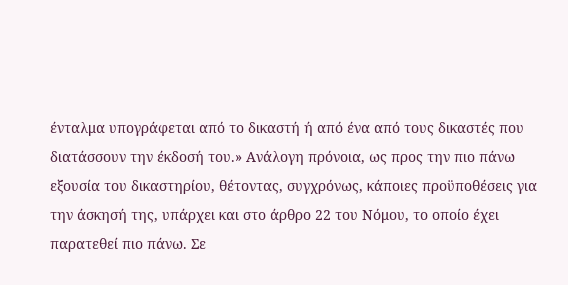ένταλμα υπογράφεται από το δικαστή ή από ένα από τους δικαστές που διατάσσουν την έκδοσή του.» Ανάλογη πρόνοια, ως προς την πιο πάνω εξουσία του δικαστηρίου, θέτοντας, συγχρόνως, κάποιες προϋποθέσεις για την άσκησή της, υπάρχει και στο άρθρο 22 του Νόμου, το οποίο έχει παρατεθεί πιο πάνω. Σε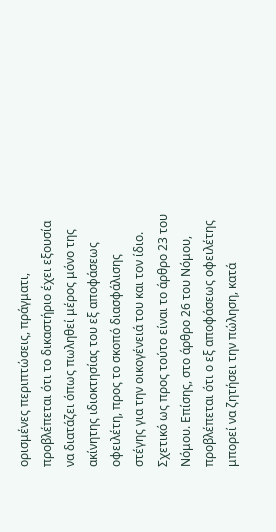ορισμένες περιπτώσεις, πράγματι, προβλέπεται ότι το δικαστήριο έχει εξουσία να διατάζει όπως πωληθεί μέρος μόνο της ακίνητης ιδιοκτησίας του εξ αποφάσεως οφειλέτη, προς το σκοπό διασφάλισης στέγης για την οικογένειά του και τον ίδιο. Σχετικό ως προς τούτο είναι το άρθρο 23 του Νόμου. Επίσης, στο άρθρο 26 του Νόμου, προβλέπεται ότι ο εξ αποφάσεως οφειλέτης μπορεί να ζητήσει την πώληση, κατά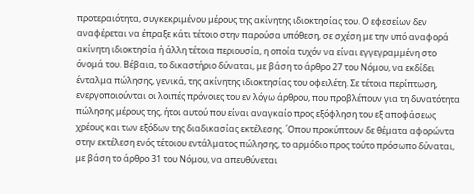προτεραιότητα, συγκεκριμένου μέρους της ακίνητης ιδιοκτησίας του. Ο εφεσείων δεν αναφέρεται να έπραξε κάτι τέτοιο στην παρούσα υπόθεση, σε σχέση με την υπό αναφορά ακίνητη ιδιοκτησία ή άλλη τέτοια περιουσία, η οποία τυχόν να είναι εγγεγραμμένη στο όνομά του. Βέβαια, το δικαστήριο δύναται, με βάση το άρθρο 27 του Νόμου, να εκδίδει ένταλμα πώλησης, γενικά, της ακίνητης ιδιοκτησίας του οφειλέτη. Σε τέτοια περίπτωση, ενεργοποιούνται οι λοιπές πρόνοιες του εν λόγω άρθρου, που προβλέπουν για τη δυνατότητα πώλησης μέρους της, ήτοι αυτού που είναι αναγκαίο προς εξόφληση του εξ αποφάσεως χρέους και των εξόδων της διαδικασίας εκτέλεσης. ΄Οπου προκύπτουν δε θέματα αφορώντα στην εκτέλεση ενός τέτοιου εντάλματος πώλησης, το αρμόδιο προς τούτο πρόσωπο δύναται, με βάση το άρθρο 31 του Νόμου, να απευθύνεται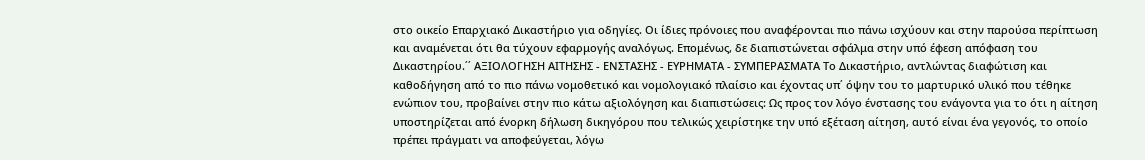στο οικείο Επαρχιακό Δικαστήριο για οδηγίες. Οι ίδιες πρόνοιες που αναφέρονται πιο πάνω ισχύουν και στην παρούσα περίπτωση και αναμένεται ότι θα τύχουν εφαρμογής αναλόγως. Επομένως, δε διαπιστώνεται σφάλμα στην υπό έφεση απόφαση του Δικαστηρίου.΄΄ ΑΞΙΟΛΟΓΗΣΗ ΑΙΤΗΣΗΣ - ΕΝΣΤΑΣΗΣ - ΕΥΡΗΜΑΤΑ - ΣΥΜΠΕΡΑΣΜΑΤΑ Το Δικαστήριο, αντλώντας διαφώτιση και καθοδήγηση από το πιο πάνω νομοθετικό και νομολογιακό πλαίσιο και έχοντας υπ΄ όψην του το μαρτυρικό υλικό που τέθηκε ενώπιον του, προβαίνει στην πιο κάτω αξιολόγηση και διαπιστώσεις: Ως προς τον λόγο ένστασης του ενάγοντα για το ότι η αίτηση υποστηρίζεται από ένορκη δήλωση δικηγόρου που τελικώς χειρίστηκε την υπό εξέταση αίτηση, αυτό είναι ένα γεγονός, το οποίο πρέπει πράγματι να αποφεύγεται, λόγω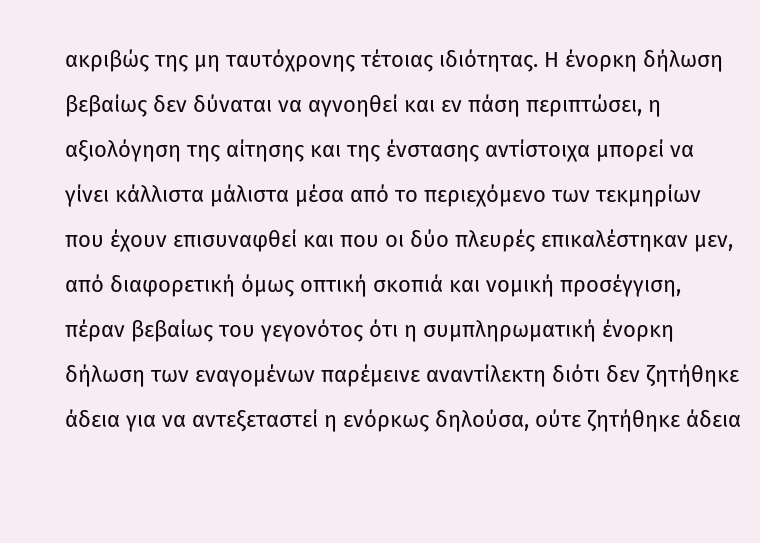ακριβώς της μη ταυτόχρονης τέτοιας ιδιότητας. Η ένορκη δήλωση βεβαίως δεν δύναται να αγνοηθεί και εν πάση περιπτώσει, η αξιολόγηση της αίτησης και της ένστασης αντίστοιχα μπορεί να γίνει κάλλιστα μάλιστα μέσα από το περιεχόμενο των τεκμηρίων που έχουν επισυναφθεί και που οι δύο πλευρές επικαλέστηκαν μεν, από διαφορετική όμως οπτική σκοπιά και νομική προσέγγιση, πέραν βεβαίως του γεγονότος ότι η συμπληρωματική ένορκη δήλωση των εναγομένων παρέμεινε αναντίλεκτη διότι δεν ζητήθηκε άδεια για να αντεξεταστεί η ενόρκως δηλούσα, ούτε ζητήθηκε άδεια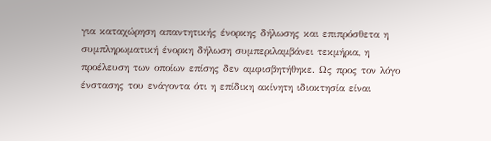για καταχώρηση απαντητικής ένορκης δήλωσης και επιπρόσθετα η συμπληρωματική ένορκη δήλωση συμπεριλαμβάνει τεκμήρια, η προέλευση των οποίων επίσης δεν αμφισβητήθηκε. Ως προς τον λόγο ένστασης του ενάγοντα ότι η επίδικη ακίνητη ιδιοκτησία είναι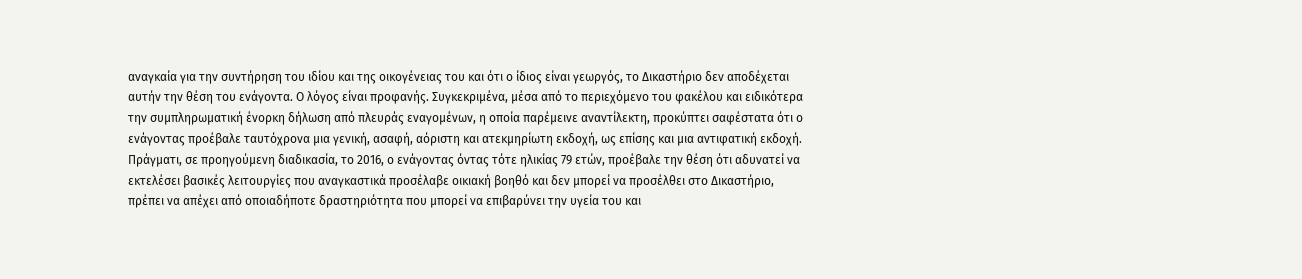αναγκαία για την συντήρηση του ιδίου και της οικογένειας του και ότι ο ίδιος είναι γεωργός, το Δικαστήριο δεν αποδέχεται αυτήν την θέση του ενάγοντα. Ο λόγος είναι προφανής. Συγκεκριμένα, μέσα από το περιεχόμενο του φακέλου και ειδικότερα την συμπληρωματική ένορκη δήλωση από πλευράς εναγομένων, η οποία παρέμεινε αναντίλεκτη, προκύπτει σαφέστατα ότι ο ενάγοντας προέβαλε ταυτόχρονα μια γενική, ασαφή, αόριστη και ατεκμηρίωτη εκδοχή, ως επίσης και μια αντιφατική εκδοχή. Πράγματι, σε προηγούμενη διαδικασία, το 2016, ο ενάγοντας όντας τότε ηλικίας 79 ετών, προέβαλε την θέση ότι αδυνατεί να εκτελέσει βασικές λειτουργίες που αναγκαστικά προσέλαβε οικιακή βοηθό και δεν μπορεί να προσέλθει στο Δικαστήριο, πρέπει να απέχει από οποιαδήποτε δραστηριότητα που μπορεί να επιβαρύνει την υγεία του και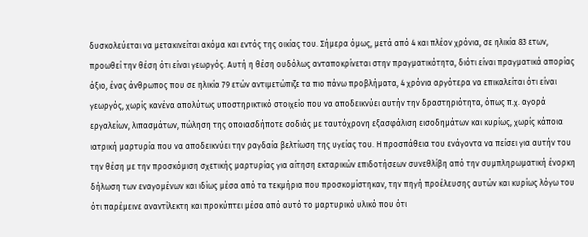δυσκολεύεται να μετακινείται ακόμα και εντός της οικίας του. Σήμερα όμως, μετά από 4 και πλέον χρόνια, σε ηλικία 83 ετων, προωθεί την θέση ότι είναι γεωργός. Αυτή η θέση ουδόλως ανταποκρίνεται στην πραγματικότητα, διότι είναι πραγματικά απορίας άξιο, ένας άνθρωπος που σε ηλικία 79 ετών αντιμετώπιζε τα πιο πάνω προβλήματα, 4 χρόνια αργότερα να επικαλείται ότι είναι γεωργός, χωρίς κανένα απολύτως υποστηρικτικό στοιχείο που να αποδεικνύει αυτήν την δραστηριότητα, όπως π.χ. αγορά εργαλείων, λιπασμάτων, πώληση της οποιασδήποτε σοδιάς με ταυτόχρονη εξασφάλιση εισοδημάτων και κυρίως, χωρίς κάποια ιατρική μαρτυρία που να αποδεικνύει την ραγδαία βελτίωση της υγείας του. Η προσπάθεια του ενάγοντα να πείσει για αυτήν του την θέση με την προσκόμιση σχετικής μαρτυρίας για αίτηση εκταρικών επιδοτήσεων συνεθλίβη από την συμπληρωματική ένορκη δήλωση των εναγομένων και ιδίως μέσα από τα τεκμήρια που προσκομίστηκαν, την πηγή προέλευσης αυτών και κυρίως λόγω του ότι παρέμεινε αναντίλεκτη και προκύπτει μέσα από αυτό το μαρτυρικό υλικό που ότι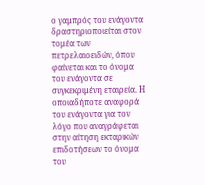ο γαμπρός του ενάγοντα δραστηριοποιείται στον τομέα των πετρελαιοειδών, όπου φαίνεται και το όνομα του ενάγοντα σε συγκεκριμένη εταιρεία. Η οποιαδήποτε αναφορά του ενάγοντα για τον λόγο που αναγράφεται στην αίτηση εκταρικών επιδοτήσεων το όνομα του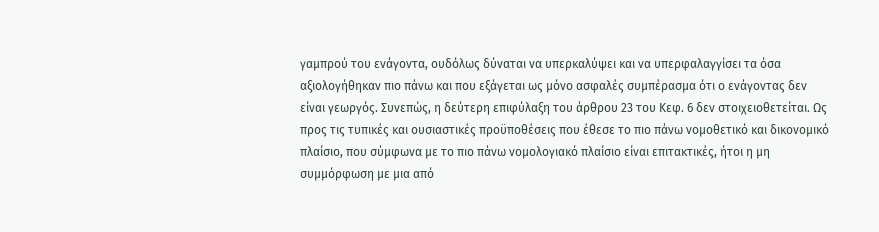γαμπρού του ενάγοντα, ουδόλως δύναται να υπερκαλύψει και να υπερφαλαγγίσει τα όσα αξιολογήθηκαν πιο πάνω και που εξάγεται ως μόνο ασφαλές συμπέρασμα ότι ο ενάγοντας δεν είναι γεωργός. Συνεπώς, η δεύτερη επιφύλαξη του άρθρου 23 του Κεφ. 6 δεν στοιχειοθετείται. Ως προς τις τυπικές και ουσιαστικές προϋποθέσεις που έθεσε το πιο πάνω νομοθετικό και δικονομικό πλαίσιο, που σύμφωνα με το πιο πάνω νομολογιακό πλαίσιο είναι επιτακτικές, ήτοι η μη συμμόρφωση με μια από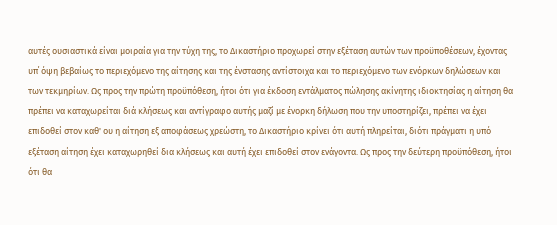αυτές ουσιαστικά είναι μοιραία για την τύχη της, το Δικαστήριο προχωρεί στην εξέταση αυτών των προϋποθέσεων, έχοντας υπ΄ όψη βεβαίως το περιεχόμενο της αίτησης και της ένστασης αντίστοιχα και το περιεχόμενο των ενόρκων δηλώσεων και των τεκμηρίων. Ως προς την πρώτη προϋπόθεση, ήτοι ότι για έκδοση εντάλματος πώλησης ακίνητης ιδιοκτησίας η αίτηση θα πρέπει να καταχωρείται διά κλήσεως και αντίγραφο αυτής μαζί με ένορκη δήλωση που την υποστηρίζει, πρέπει να έχει επιδοθεί στον καθ' ου η αίτηση εξ αποφάσεως χρεώστη, το Δικαστήριο κρίνει ότι αυτή πληρείται, διότι πράγματι η υπό εξέταση αίτηση έχει καταχωρηθεί δια κλήσεως και αυτή έχει επιδοθεί στον ενάγοντα. Ως προς την δεύτερη προϋπόθεση, ήτοι ότι θα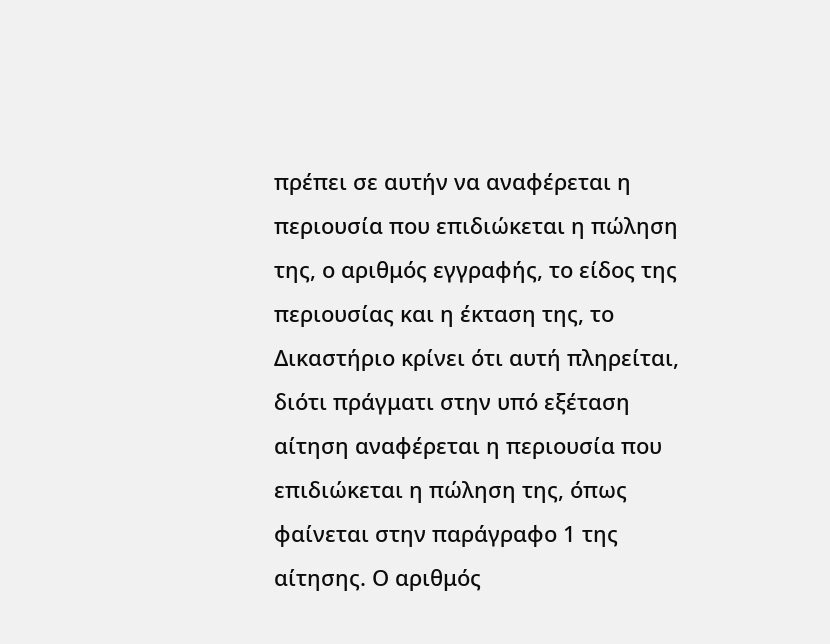πρέπει σε αυτήν να αναφέρεται η περιουσία που επιδιώκεται η πώληση της, ο αριθμός εγγραφής, το είδος της περιουσίας και η έκταση της, το Δικαστήριο κρίνει ότι αυτή πληρείται, διότι πράγματι στην υπό εξέταση αίτηση αναφέρεται η περιουσία που επιδιώκεται η πώληση της, όπως φαίνεται στην παράγραφο 1 της αίτησης. Ο αριθμός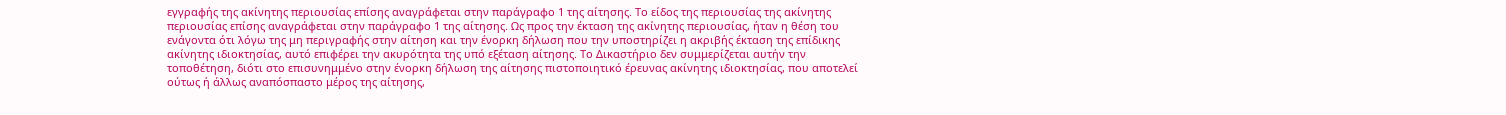εγγραφής της ακίνητης περιουσίας επίσης αναγράφεται στην παράγραφο 1 της αίτησης. Το είδος της περιουσίας της ακίνητης περιουσίας επίσης αναγράφεται στην παράγραφο 1 της αίτησης. Ως προς την έκταση της ακίνητης περιουσίας, ήταν η θέση του ενάγοντα ότι λόγω της μη περιγραφής στην αίτηση και την ένορκη δήλωση που την υποστηρίζει η ακριβής έκταση της επίδικης ακίνητης ιδιοκτησίας, αυτό επιφέρει την ακυρότητα της υπό εξέταση αίτησης. Το Δικαστήριο δεν συμμερίζεται αυτήν την τοποθέτηση, διότι στο επισυνημμένο στην ένορκη δήλωση της αίτησης πιστοποιητικό έρευνας ακίνητης ιδιοκτησίας, που αποτελεί ούτως ή άλλως αναπόσπαστο μέρος της αίτησης,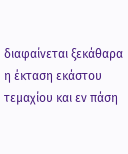διαφαίνεται ξεκάθαρα η έκταση εκάστου τεμαχίου και εν πάση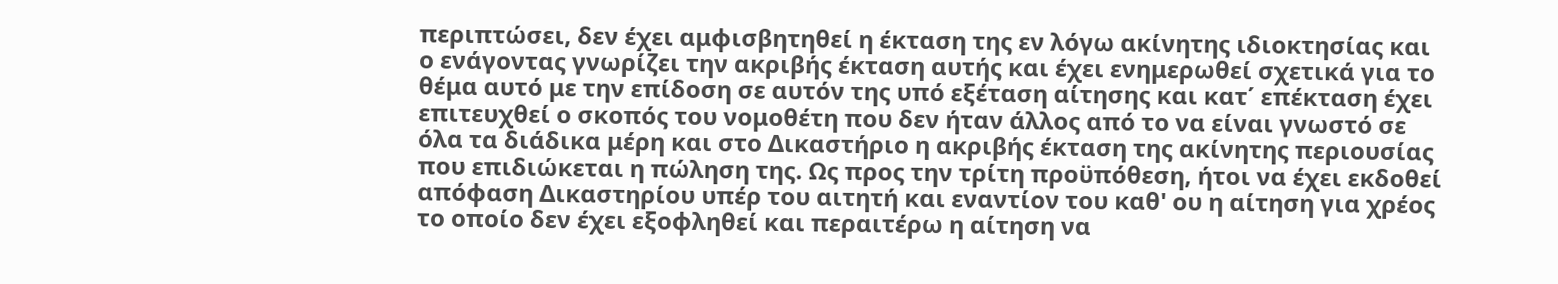περιπτώσει, δεν έχει αμφισβητηθεί η έκταση της εν λόγω ακίνητης ιδιοκτησίας και ο ενάγοντας γνωρίζει την ακριβής έκταση αυτής και έχει ενημερωθεί σχετικά για το θέμα αυτό με την επίδοση σε αυτόν της υπό εξέταση αίτησης και κατ΄ επέκταση έχει επιτευχθεί ο σκοπός του νομοθέτη που δεν ήταν άλλος από το να είναι γνωστό σε όλα τα διάδικα μέρη και στο Δικαστήριο η ακριβής έκταση της ακίνητης περιουσίας που επιδιώκεται η πώληση της. Ως προς την τρίτη προϋπόθεση, ήτοι να έχει εκδοθεί απόφαση Δικαστηρίου υπέρ του αιτητή και εναντίον του καθ' ου η αίτηση για χρέος το οποίο δεν έχει εξοφληθεί και περαιτέρω η αίτηση να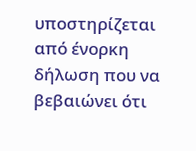υποστηρίζεται από ένορκη δήλωση που να βεβαιώνει ότι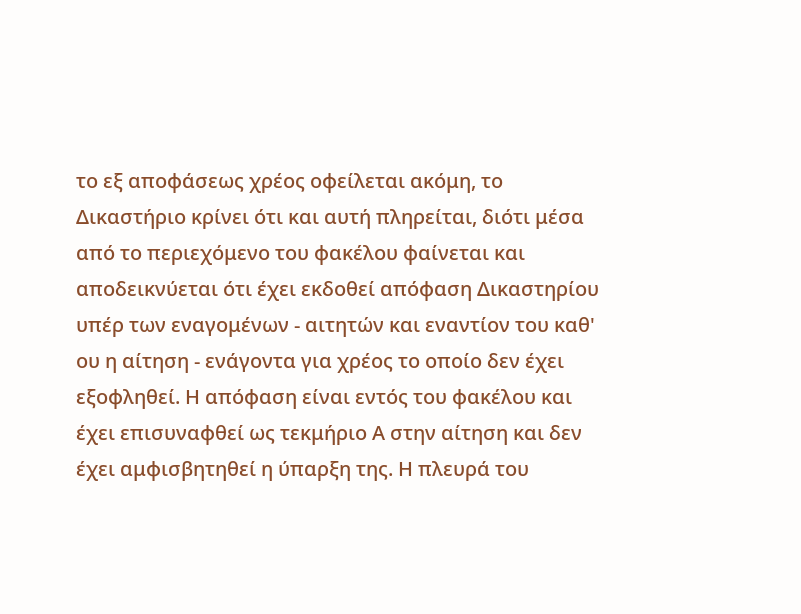το εξ αποφάσεως χρέος οφείλεται ακόμη, το Δικαστήριο κρίνει ότι και αυτή πληρείται, διότι μέσα από το περιεχόμενο του φακέλου φαίνεται και αποδεικνύεται ότι έχει εκδοθεί απόφαση Δικαστηρίου υπέρ των εναγομένων - αιτητών και εναντίον του καθ' ου η αίτηση - ενάγοντα για χρέος το οποίο δεν έχει εξοφληθεί. Η απόφαση είναι εντός του φακέλου και έχει επισυναφθεί ως τεκμήριο Α στην αίτηση και δεν έχει αμφισβητηθεί η ύπαρξη της. Η πλευρά του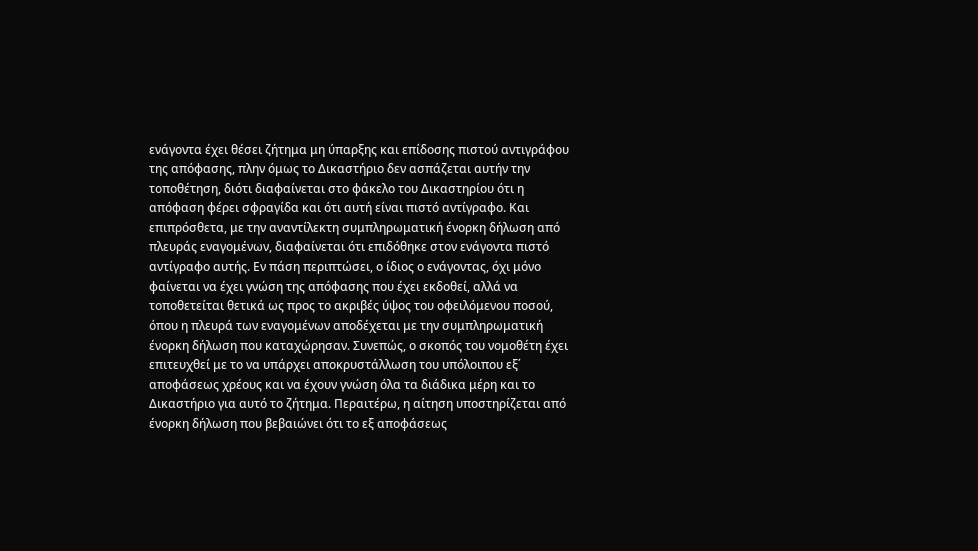ενάγοντα έχει θέσει ζήτημα μη ύπαρξης και επίδοσης πιστού αντιγράφου της απόφασης, πλην όμως το Δικαστήριο δεν ασπάζεται αυτήν την τοποθέτηση, διότι διαφαίνεται στο φάκελο του Δικαστηρίου ότι η απόφαση φέρει σφραγίδα και ότι αυτή είναι πιστό αντίγραφο. Και επιπρόσθετα, με την αναντίλεκτη συμπληρωματική ένορκη δήλωση από πλευράς εναγομένων, διαφαίνεται ότι επιδόθηκε στον ενάγοντα πιστό αντίγραφο αυτής. Εν πάση περιπτώσει, ο ίδιος ο ενάγοντας, όχι μόνο φαίνεται να έχει γνώση της απόφασης που έχει εκδοθεί, αλλά να τοποθετείται θετικά ως προς το ακριβές ύψος του οφειλόμενου ποσού, όπου η πλευρά των εναγομένων αποδέχεται με την συμπληρωματική ένορκη δήλωση που καταχώρησαν. Συνεπώς, ο σκοπός του νομοθέτη έχει επιτευχθεί με το να υπάρχει αποκρυστάλλωση του υπόλοιπου εξ΄ αποφάσεως χρέους και να έχουν γνώση όλα τα διάδικα μέρη και το Δικαστήριο για αυτό το ζήτημα. Περαιτέρω, η αίτηση υποστηρίζεται από ένορκη δήλωση που βεβαιώνει ότι το εξ αποφάσεως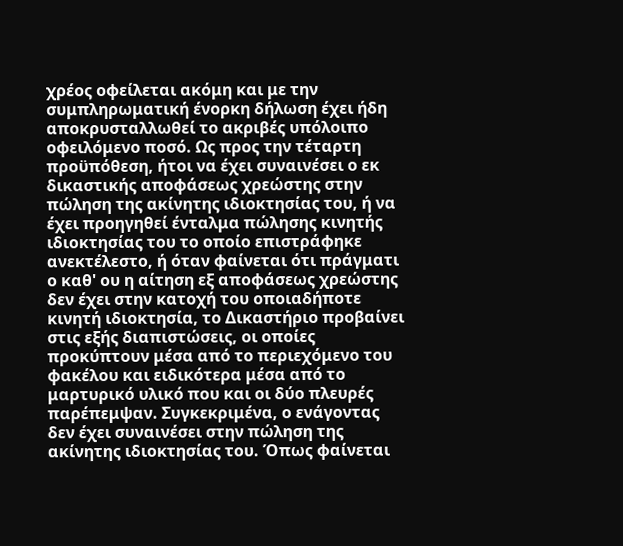χρέος οφείλεται ακόμη και με την συμπληρωματική ένορκη δήλωση έχει ήδη αποκρυσταλλωθεί το ακριβές υπόλοιπο οφειλόμενο ποσό. Ως προς την τέταρτη προϋπόθεση, ήτοι να έχει συναινέσει ο εκ δικαστικής αποφάσεως χρεώστης στην πώληση της ακίνητης ιδιοκτησίας του, ή να έχει προηγηθεί ένταλμα πώλησης κινητής ιδιοκτησίας του το οποίο επιστράφηκε ανεκτέλεστο, ή όταν φαίνεται ότι πράγματι ο καθ' ου η αίτηση εξ αποφάσεως χρεώστης δεν έχει στην κατοχή του οποιαδήποτε κινητή ιδιοκτησία, το Δικαστήριο προβαίνει στις εξής διαπιστώσεις, οι οποίες προκύπτουν μέσα από το περιεχόμενο του φακέλου και ειδικότερα μέσα από το μαρτυρικό υλικό που και οι δύο πλευρές παρέπεμψαν. Συγκεκριμένα, ο ενάγοντας δεν έχει συναινέσει στην πώληση της ακίνητης ιδιοκτησίας του. Όπως φαίνεται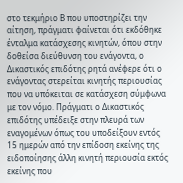στο τεκμήριο Β που υποστηρίζει την αίτηση, πράγματι φαίνεται ότι εκδόθηκε ένταλμα κατάσχεσης κινητών, όπου στην δοθείσα διεύθυνση του ενάγοντα, ο Δικαστικός επιδότης ρητά ανέφερε ότι ο ενάγοντας στερείται κινητής περιουσίας που να υπόκειται σε κατάσχεση σύμφωνα με τον νόμο. Πράγματι ο Δικαστικός επιδότης υπέδειξε στην πλευρά των εναγομένων όπως του υποδείξουν εντός 15 ημερών από την επίδοση εκείνης της ειδοποίησης άλλη κινητή περιουσία εκτός εκείνης που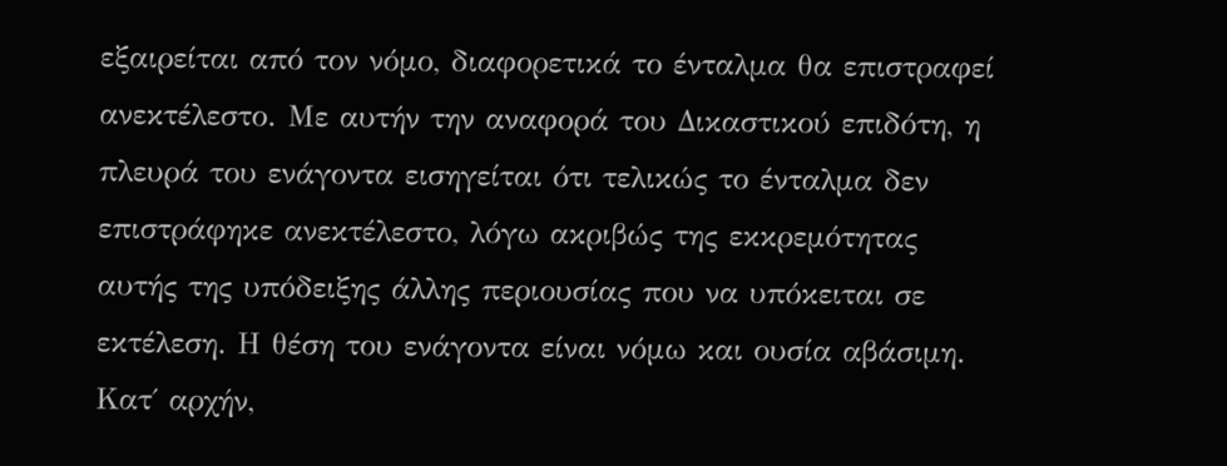εξαιρείται από τον νόμο, διαφορετικά το ένταλμα θα επιστραφεί ανεκτέλεστο. Με αυτήν την αναφορά του Δικαστικού επιδότη, η πλευρά του ενάγοντα εισηγείται ότι τελικώς το ένταλμα δεν επιστράφηκε ανεκτέλεστο, λόγω ακριβώς της εκκρεμότητας αυτής της υπόδειξης άλλης περιουσίας που να υπόκειται σε εκτέλεση. Η θέση του ενάγοντα είναι νόμω και ουσία αβάσιμη. Κατ΄ αρχήν,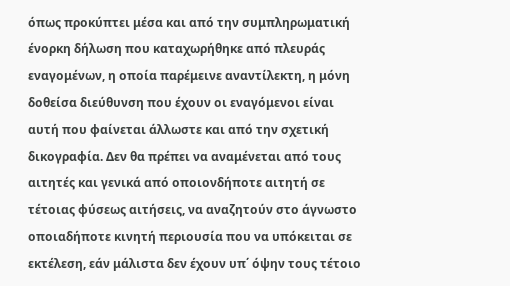όπως προκύπτει μέσα και από την συμπληρωματική ένορκη δήλωση που καταχωρήθηκε από πλευράς εναγομένων, η οποία παρέμεινε αναντίλεκτη, η μόνη δοθείσα διεύθυνση που έχουν οι εναγόμενοι είναι αυτή που φαίνεται άλλωστε και από την σχετική δικογραφία. Δεν θα πρέπει να αναμένεται από τους αιτητές και γενικά από οποιονδήποτε αιτητή σε τέτοιας φύσεως αιτήσεις, να αναζητούν στο άγνωστο οποιαδήποτε κινητή περιουσία που να υπόκειται σε εκτέλεση, εάν μάλιστα δεν έχουν υπ΄ όψην τους τέτοιο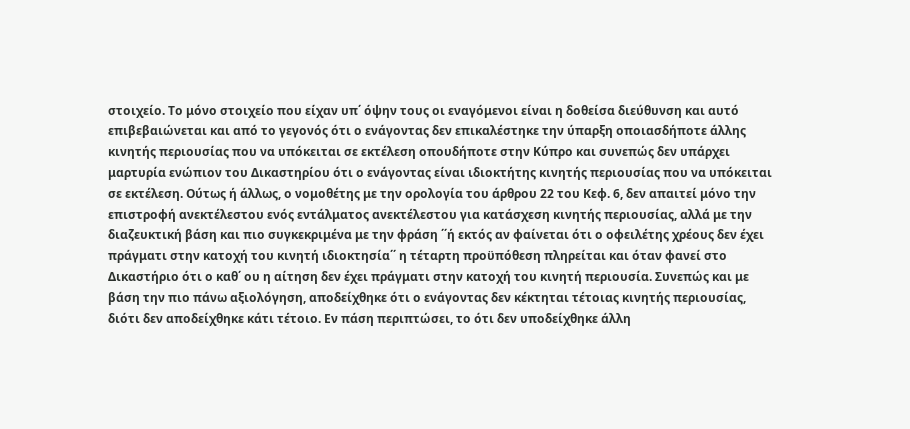στοιχείο. Το μόνο στοιχείο που είχαν υπ΄ όψην τους οι εναγόμενοι είναι η δοθείσα διεύθυνση και αυτό επιβεβαιώνεται και από το γεγονός ότι ο ενάγοντας δεν επικαλέστηκε την ύπαρξη οποιασδήποτε άλλης κινητής περιουσίας που να υπόκειται σε εκτέλεση οπουδήποτε στην Κύπρο και συνεπώς δεν υπάρχει μαρτυρία ενώπιον του Δικαστηρίου ότι ο ενάγοντας είναι ιδιοκτήτης κινητής περιουσίας που να υπόκειται σε εκτέλεση. Ούτως ή άλλως, ο νομοθέτης με την ορολογία του άρθρου 22 του Κεφ. 6, δεν απαιτεί μόνο την επιστροφή ανεκτέλεστου ενός εντάλματος ανεκτέλεστου για κατάσχεση κινητής περιουσίας, αλλά με την διαζευκτική βάση και πιο συγκεκριμένα με την φράση ΄΄ή εκτός αν φαίνεται ότι ο οφειλέτης χρέους δεν έχει πράγματι στην κατοχή του κινητή ιδιοκτησία΄΄ η τέταρτη προϋπόθεση πληρείται και όταν φανεί στο Δικαστήριο ότι ο καθ΄ ου η αίτηση δεν έχει πράγματι στην κατοχή του κινητή περιουσία. Συνεπώς και με βάση την πιο πάνω αξιολόγηση, αποδείχθηκε ότι ο ενάγοντας δεν κέκτηται τέτοιας κινητής περιουσίας, διότι δεν αποδείχθηκε κάτι τέτοιο. Εν πάση περιπτώσει, το ότι δεν υποδείχθηκε άλλη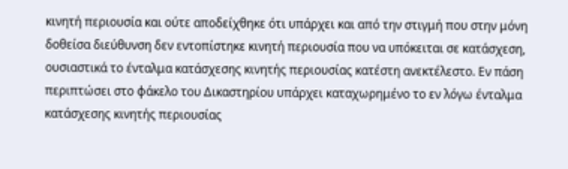κινητή περιουσία και ούτε αποδείχθηκε ότι υπάρχει και από την στιγμή που στην μόνη δοθείσα διεύθυνση δεν εντοπίστηκε κινητή περιουσία που να υπόκειται σε κατάσχεση, ουσιαστικά το ένταλμα κατάσχεσης κινητής περιουσίας κατέστη ανεκτέλεστο. Εν πάση περιπτώσει στο φάκελο του Δικαστηρίου υπάρχει καταχωρημένο το εν λόγω ένταλμα κατάσχεσης κινητής περιουσίας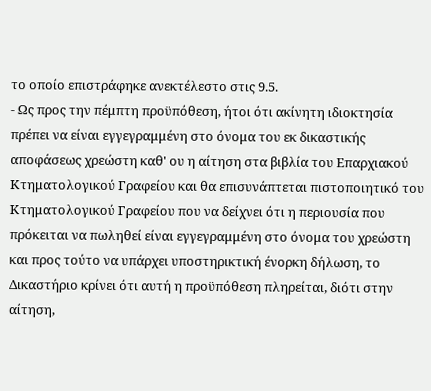το οποίο επιστράφηκε ανεκτέλεστο στις 9.5.
- Ως προς την πέμπτη προϋπόθεση, ήτοι ότι ακίνητη ιδιοκτησία πρέπει να είναι εγγεγραμμένη στο όνομα του εκ δικαστικής αποφάσεως χρεώστη καθ' ου η αίτηση στα βιβλία του Επαρχιακού Κτηματολογικού Γραφείου και θα επισυνάπτεται πιστοποιητικό του Κτηματολογικού Γραφείου που να δείχνει ότι η περιουσία που πρόκειται να πωληθεί είναι εγγεγραμμένη στο όνομα του χρεώστη και προς τούτο να υπάρχει υποστηρικτική ένορκη δήλωση, το Δικαστήριο κρίνει ότι αυτή η προϋπόθεση πληρείται, διότι στην αίτηση,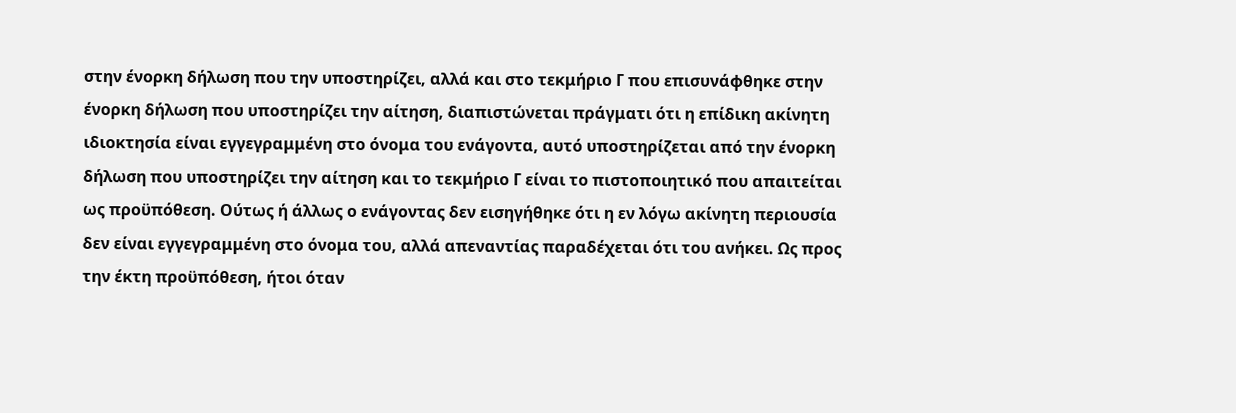στην ένορκη δήλωση που την υποστηρίζει, αλλά και στο τεκμήριο Γ που επισυνάφθηκε στην ένορκη δήλωση που υποστηρίζει την αίτηση, διαπιστώνεται πράγματι ότι η επίδικη ακίνητη ιδιοκτησία είναι εγγεγραμμένη στο όνομα του ενάγοντα, αυτό υποστηρίζεται από την ένορκη δήλωση που υποστηρίζει την αίτηση και το τεκμήριο Γ είναι το πιστοποιητικό που απαιτείται ως προϋπόθεση. Ούτως ή άλλως ο ενάγοντας δεν εισηγήθηκε ότι η εν λόγω ακίνητη περιουσία δεν είναι εγγεγραμμένη στο όνομα του, αλλά απεναντίας παραδέχεται ότι του ανήκει. Ως προς την έκτη προϋπόθεση, ήτοι όταν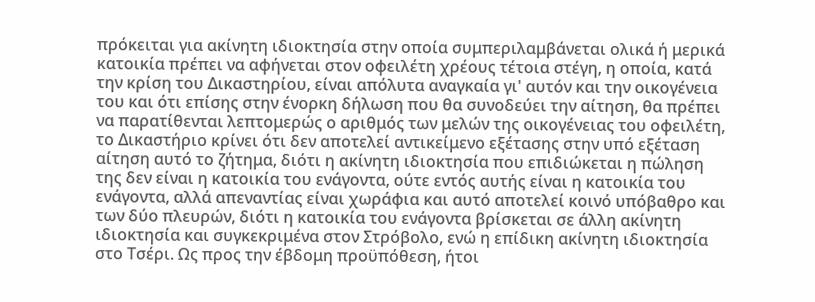πρόκειται για ακίνητη ιδιοκτησία στην οποία συμπεριλαμβάνεται ολικά ή μερικά κατοικία πρέπει να αφήνεται στον οφειλέτη χρέους τέτοια στέγη, η οποία, κατά την κρίση του Δικαστηρίου, είναι απόλυτα αναγκαία γι' αυτόν και την οικογένεια του και ότι επίσης στην ένορκη δήλωση που θα συνοδεύει την αίτηση, θα πρέπει να παρατίθενται λεπτομερώς ο αριθμός των μελών της οικογένειας του οφειλέτη, το Δικαστήριο κρίνει ότι δεν αποτελεί αντικείμενο εξέτασης στην υπό εξέταση αίτηση αυτό το ζήτημα, διότι η ακίνητη ιδιοκτησία που επιδιώκεται η πώληση της δεν είναι η κατοικία του ενάγοντα, ούτε εντός αυτής είναι η κατοικία του ενάγοντα, αλλά απεναντίας είναι χωράφια και αυτό αποτελεί κοινό υπόβαθρο και των δύο πλευρών, διότι η κατοικία του ενάγοντα βρίσκεται σε άλλη ακίνητη ιδιοκτησία και συγκεκριμένα στον Στρόβολο, ενώ η επίδικη ακίνητη ιδιοκτησία στο Τσέρι. Ως προς την έβδομη προϋπόθεση, ήτοι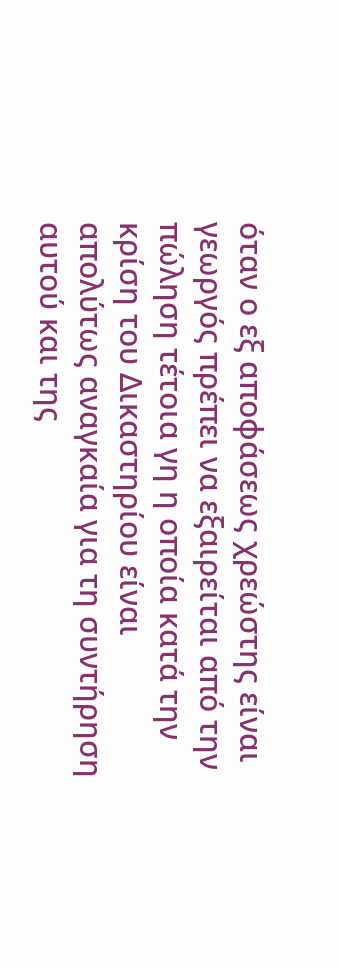όταν ο εξ αποφάσεως χρεώστης είναι γεωργός πρέπει να εξαιρείται από την πώληση τέτοια γη η οποία κατά την κρίση του Δικαστηρίου είναι απολύτως αναγκαία για τη συντήρηση αυτού και της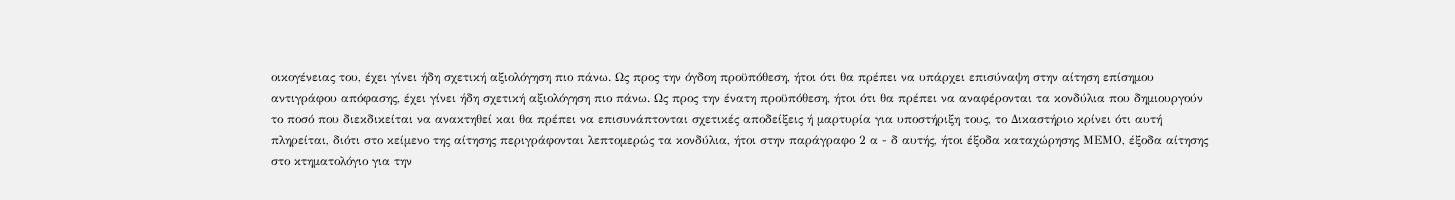οικογένειας του, έχει γίνει ήδη σχετική αξιολόγηση πιο πάνω. Ως προς την όγδοη προϋπόθεση, ήτοι ότι θα πρέπει να υπάρχει επισύναψη στην αίτηση επίσημου αντιγράφου απόφασης, έχει γίνει ήδη σχετική αξιολόγηση πιο πάνω. Ως προς την ένατη προϋπόθεση, ήτοι ότι θα πρέπει να αναφέρονται τα κονδύλια που δημιουργούν το ποσό που διεκδικείται να ανακτηθεί και θα πρέπει να επισυνάπτονται σχετικές αποδείξεις ή μαρτυρία για υποστήριξη τους, το Δικαστήριο κρίνει ότι αυτή πληρείται, διότι στο κείμενο της αίτησης περιγράφονται λεπτομερώς τα κονδύλια, ήτοι στην παράγραφο 2 α - δ αυτής, ήτοι έξοδα καταχώρησης ΜΕΜΟ, έξοδα αίτησης στο κτηματολόγιο για την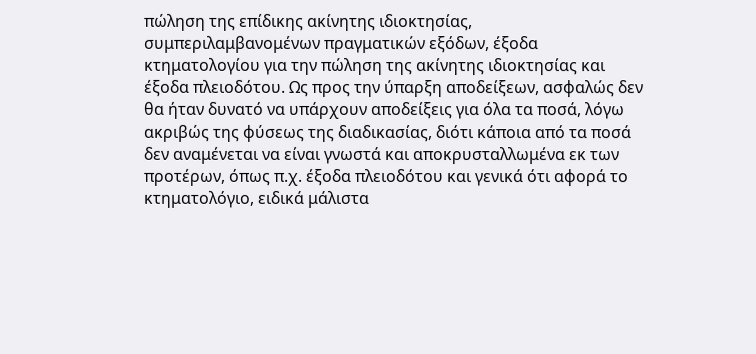πώληση της επίδικης ακίνητης ιδιοκτησίας, συμπεριλαμβανομένων πραγματικών εξόδων, έξοδα κτηματολογίου για την πώληση της ακίνητης ιδιοκτησίας και έξοδα πλειοδότου. Ως προς την ύπαρξη αποδείξεων, ασφαλώς δεν θα ήταν δυνατό να υπάρχουν αποδείξεις για όλα τα ποσά, λόγω ακριβώς της φύσεως της διαδικασίας, διότι κάποια από τα ποσά δεν αναμένεται να είναι γνωστά και αποκρυσταλλωμένα εκ των προτέρων, όπως π.χ. έξοδα πλειοδότου και γενικά ότι αφορά το κτηματολόγιο, ειδικά μάλιστα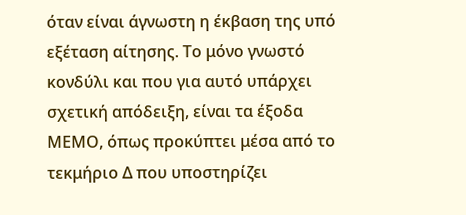όταν είναι άγνωστη η έκβαση της υπό εξέταση αίτησης. Το μόνο γνωστό κονδύλι και που για αυτό υπάρχει σχετική απόδειξη, είναι τα έξοδα ΜΕΜΟ, όπως προκύπτει μέσα από το τεκμήριο Δ που υποστηρίζει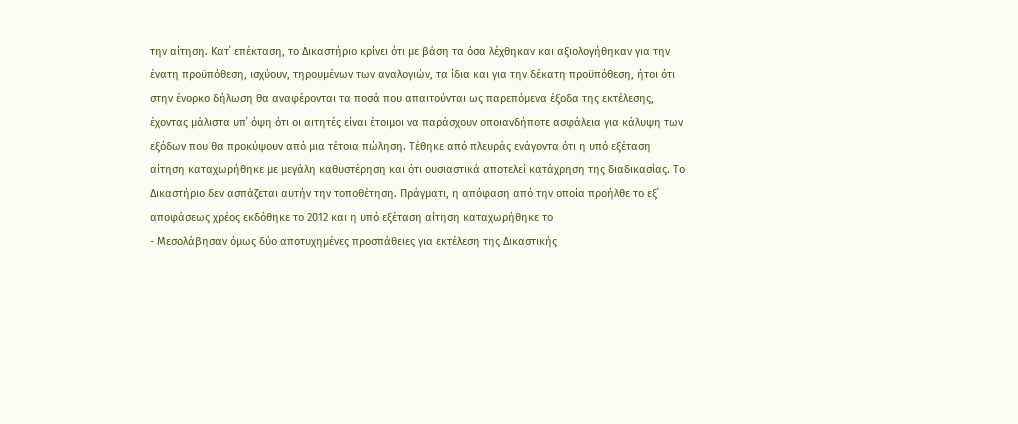την αίτηση. Κατ΄ επέκταση, το Δικαστήριο κρίνει ότι με βάση τα όσα λέχθηκαν και αξιολογήθηκαν για την ένατη προϋπόθεση, ισχύουν, τηρουμένων των αναλογιών, τα ίδια και για την δέκατη προϋπόθεση, ήτοι ότι στην ένορκο δήλωση θα αναφέρονται τα ποσά που απαιτούνται ως παρεπόμενα έξοδα της εκτέλεσης, έχοντας μάλιστα υπ΄ όψη ότι οι αιτητές είναι έτοιμοι να παράσχουν οποιανδήποτε ασφάλεια για κάλυψη των εξόδων που θα προκύψουν από μια τέτοια πώληση. Τέθηκε από πλευράς ενάγοντα ότι η υπό εξέταση αίτηση καταχωρήθηκε με μεγάλη καθυστέρηση και ότι ουσιαστικά αποτελεί κατάχρηση της διαδικασίας. Το Δικαστήριο δεν ασπάζεται αυτήν την τοποθέτηση. Πράγματι, η απόφαση από την οποία προήλθε το εξ΄ αποφάσεως χρέος εκδόθηκε το 2012 και η υπό εξέταση αίτηση καταχωρήθηκε το
- Μεσολάβησαν όμως δύο αποτυχημένες προσπάθειες για εκτέλεση της Δικαστικής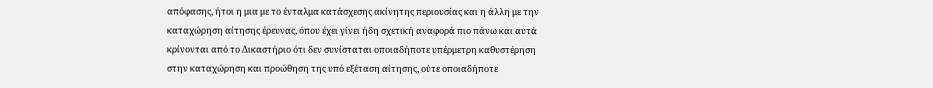απόφασης, ήτοι η μια με το ένταλμα κατάσχεσης ακίνητης περιουσίας και η άλλη με την καταχώρηση αίτησης έρευνας, όπου έχει γίνει ήδη σχετική αναφορά πιο πάνω και αυτά κρίνονται από το Δικαστήριο ότι δεν συνίσταται οποιαδήποτε υπέρμετρη καθυστέρηση στην καταχώρηση και προώθηση της υπό εξέταση αίτησης, ούτε οποιαδήποτε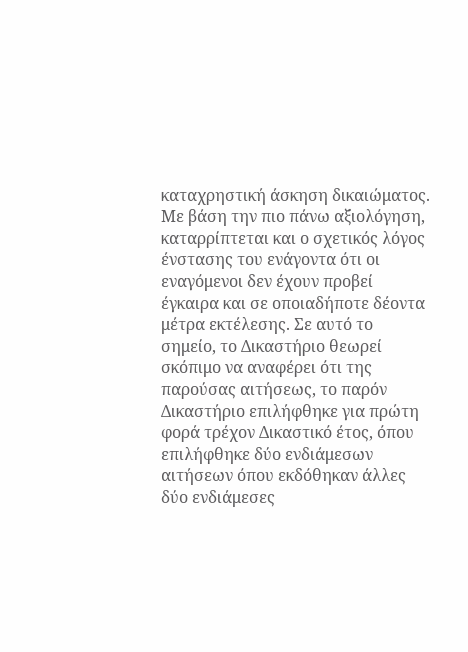καταχρηστική άσκηση δικαιώματος. Με βάση την πιο πάνω αξιολόγηση, καταρρίπτεται και ο σχετικός λόγος ένστασης του ενάγοντα ότι οι εναγόμενοι δεν έχουν προβεί έγκαιρα και σε οποιαδήποτε δέοντα μέτρα εκτέλεσης. Σε αυτό το σημείο, το Δικαστήριο θεωρεί σκόπιμο να αναφέρει ότι της παρούσας αιτήσεως, το παρόν Δικαστήριο επιλήφθηκε για πρώτη φορά τρέχον Δικαστικό έτος, όπου επιλήφθηκε δύο ενδιάμεσων αιτήσεων όπου εκδόθηκαν άλλες δύο ενδιάμεσες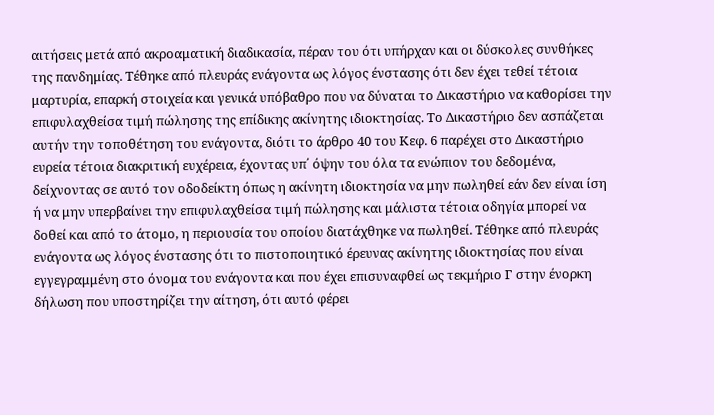αιτήσεις μετά από ακροαματική διαδικασία, πέραν του ότι υπήρχαν και οι δύσκολες συνθήκες της πανδημίας. Τέθηκε από πλευράς ενάγοντα ως λόγος ένστασης ότι δεν έχει τεθεί τέτοια μαρτυρία, επαρκή στοιχεία και γενικά υπόβαθρο που να δύναται το Δικαστήριο να καθορίσει την επιφυλαχθείσα τιμή πώλησης της επίδικης ακίνητης ιδιοκτησίας. Το Δικαστήριο δεν ασπάζεται αυτήν την τοποθέτηση του ενάγοντα, διότι το άρθρο 40 του Κεφ. 6 παρέχει στο Δικαστήριο ευρεία τέτοια διακριτική ευχέρεια, έχοντας υπ΄ όψην του όλα τα ενώπιον του δεδομένα, δείχνοντας σε αυτό τον οδοδείκτη όπως η ακίνητη ιδιοκτησία να μην πωληθεί εάν δεν είναι ίση ή να μην υπερβαίνει την επιφυλαχθείσα τιμή πώλησης και μάλιστα τέτοια οδηγία μπορεί να δοθεί και από το άτομο, η περιουσία του οποίου διατάχθηκε να πωληθεί. Τέθηκε από πλευράς ενάγοντα ως λόγος ένστασης ότι το πιστοποιητικό έρευνας ακίνητης ιδιοκτησίας που είναι εγγεγραμμένη στο όνομα του ενάγοντα και που έχει επισυναφθεί ως τεκμήριο Γ στην ένορκη δήλωση που υποστηρίζει την αίτηση, ότι αυτό φέρει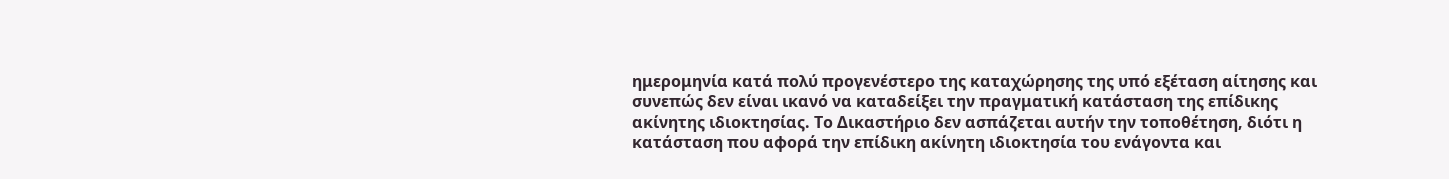ημερομηνία κατά πολύ προγενέστερο της καταχώρησης της υπό εξέταση αίτησης και συνεπώς δεν είναι ικανό να καταδείξει την πραγματική κατάσταση της επίδικης ακίνητης ιδιοκτησίας. Το Δικαστήριο δεν ασπάζεται αυτήν την τοποθέτηση, διότι η κατάσταση που αφορά την επίδικη ακίνητη ιδιοκτησία του ενάγοντα και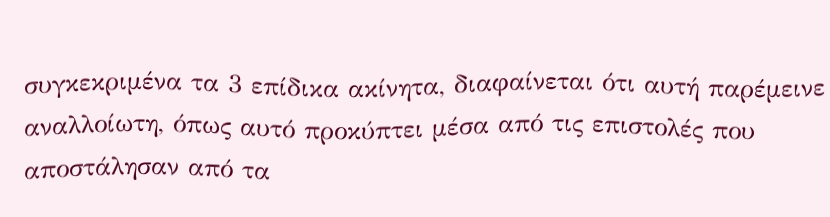συγκεκριμένα τα 3 επίδικα ακίνητα, διαφαίνεται ότι αυτή παρέμεινε αναλλοίωτη, όπως αυτό προκύπτει μέσα από τις επιστολές που αποστάλησαν από τα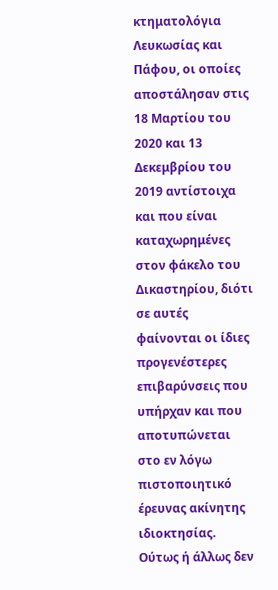κτηματολόγια Λευκωσίας και Πάφου, οι οποίες αποστάλησαν στις 18 Μαρτίου του 2020 και 13 Δεκεμβρίου του 2019 αντίστοιχα και που είναι καταχωρημένες στον φάκελο του Δικαστηρίου, διότι σε αυτές φαίνονται οι ίδιες προγενέστερες επιβαρύνσεις που υπήρχαν και που αποτυπώνεται στο εν λόγω πιστοποιητικό έρευνας ακίνητης ιδιοκτησίας. Ούτως ή άλλως δεν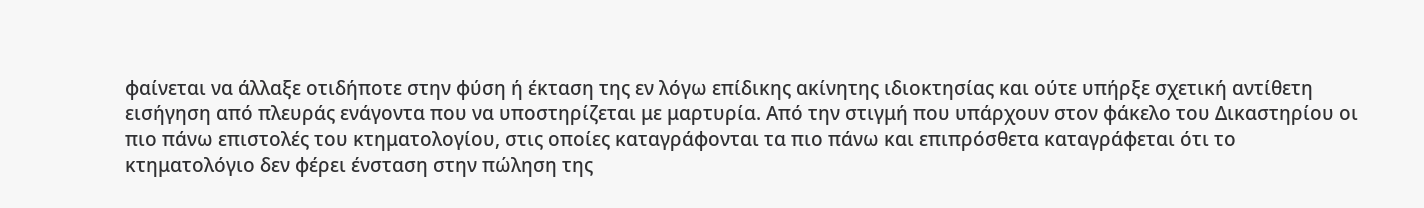φαίνεται να άλλαξε οτιδήποτε στην φύση ή έκταση της εν λόγω επίδικης ακίνητης ιδιοκτησίας και ούτε υπήρξε σχετική αντίθετη εισήγηση από πλευράς ενάγοντα που να υποστηρίζεται με μαρτυρία. Από την στιγμή που υπάρχουν στον φάκελο του Δικαστηρίου οι πιο πάνω επιστολές του κτηματολογίου, στις οποίες καταγράφονται τα πιο πάνω και επιπρόσθετα καταγράφεται ότι το κτηματολόγιο δεν φέρει ένσταση στην πώληση της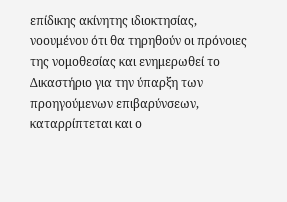επίδικης ακίνητης ιδιοκτησίας, νοουμένου ότι θα τηρηθούν οι πρόνοιες της νομοθεσίας και ενημερωθεί το Δικαστήριο για την ύπαρξη των προηγούμενων επιβαρύνσεων, καταρρίπτεται και ο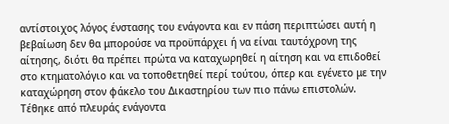αντίστοιχος λόγος ένστασης του ενάγοντα και εν πάση περιπτώσει αυτή η βεβαίωση δεν θα μπορούσε να προϋπάρχει ή να είναι ταυτόχρονη της αίτησης, διότι θα πρέπει πρώτα να καταχωρηθεί η αίτηση και να επιδοθεί στο κτηματολόγιο και να τοποθετηθεί περί τούτου, όπερ και εγένετο με την καταχώρηση στον φάκελο του Δικαστηρίου των πιο πάνω επιστολών. Τέθηκε από πλευράς ενάγοντα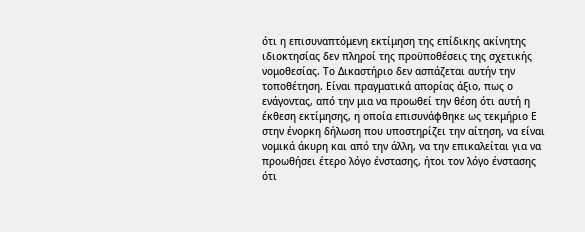ότι η επισυναπτόμενη εκτίμηση της επίδικης ακίνητης ιδιοκτησίας δεν πληροί της προϋποθέσεις της σχετικής νομοθεσίας. Το Δικαστήριο δεν ασπάζεται αυτήν την τοποθέτηση. Είναι πραγματικά απορίας άξιο, πως ο ενάγοντας, από την μια να προωθεί την θέση ότι αυτή η έκθεση εκτίμησης, η οποία επισυνάφθηκε ως τεκμήριο Ε στην ένορκη δήλωση που υποστηρίζει την αίτηση, να είναι νομικά άκυρη και από την άλλη, να την επικαλείται για να προωθήσει έτερο λόγο ένστασης, ήτοι τον λόγο ένστασης ότι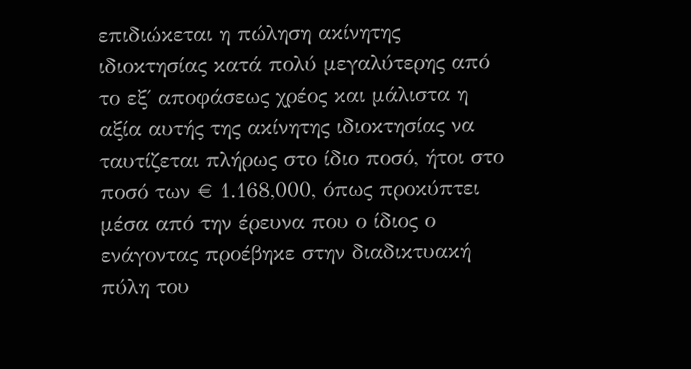επιδιώκεται η πώληση ακίνητης ιδιοκτησίας κατά πολύ μεγαλύτερης από το εξ΄ αποφάσεως χρέος και μάλιστα η αξία αυτής της ακίνητης ιδιοκτησίας να ταυτίζεται πλήρως στο ίδιο ποσό, ήτοι στο ποσό των € 1.168,000, όπως προκύπτει μέσα από την έρευνα που ο ίδιος ο ενάγοντας προέβηκε στην διαδικτυακή πύλη του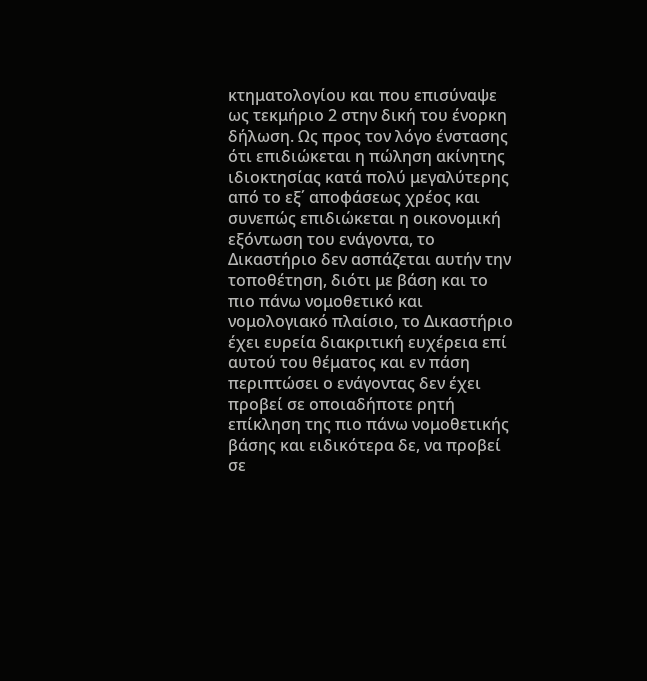κτηματολογίου και που επισύναψε ως τεκμήριο 2 στην δική του ένορκη δήλωση. Ως προς τον λόγο ένστασης ότι επιδιώκεται η πώληση ακίνητης ιδιοκτησίας κατά πολύ μεγαλύτερης από το εξ΄ αποφάσεως χρέος και συνεπώς επιδιώκεται η οικονομική εξόντωση του ενάγοντα, το Δικαστήριο δεν ασπάζεται αυτήν την τοποθέτηση, διότι με βάση και το πιο πάνω νομοθετικό και νομολογιακό πλαίσιο, το Δικαστήριο έχει ευρεία διακριτική ευχέρεια επί αυτού του θέματος και εν πάση περιπτώσει ο ενάγοντας δεν έχει προβεί σε οποιαδήποτε ρητή επίκληση της πιο πάνω νομοθετικής βάσης και ειδικότερα δε, να προβεί σε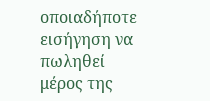οποιαδήποτε εισήγηση να πωληθεί μέρος της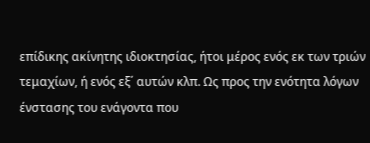επίδικης ακίνητης ιδιοκτησίας, ήτοι μέρος ενός εκ των τριών τεμαχίων, ή ενός εξ΄ αυτών κλπ. Ως προς την ενότητα λόγων ένστασης του ενάγοντα που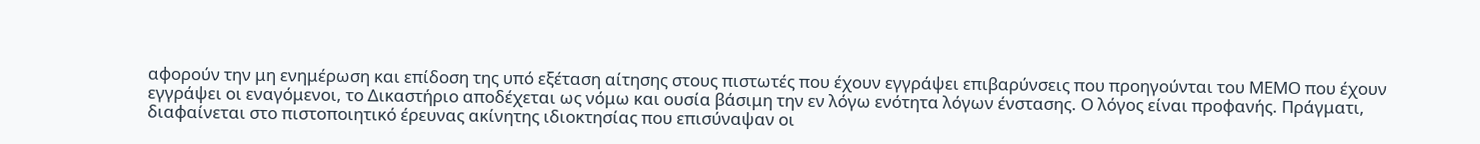αφορούν την μη ενημέρωση και επίδοση της υπό εξέταση αίτησης στους πιστωτές που έχουν εγγράψει επιβαρύνσεις που προηγούνται του ΜΕΜΟ που έχουν εγγράψει οι εναγόμενοι, το Δικαστήριο αποδέχεται ως νόμω και ουσία βάσιμη την εν λόγω ενότητα λόγων ένστασης. Ο λόγος είναι προφανής. Πράγματι, διαφαίνεται στο πιστοποιητικό έρευνας ακίνητης ιδιοκτησίας που επισύναψαν οι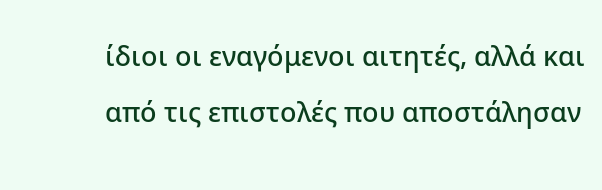ίδιοι οι εναγόμενοι αιτητές, αλλά και από τις επιστολές που αποστάλησαν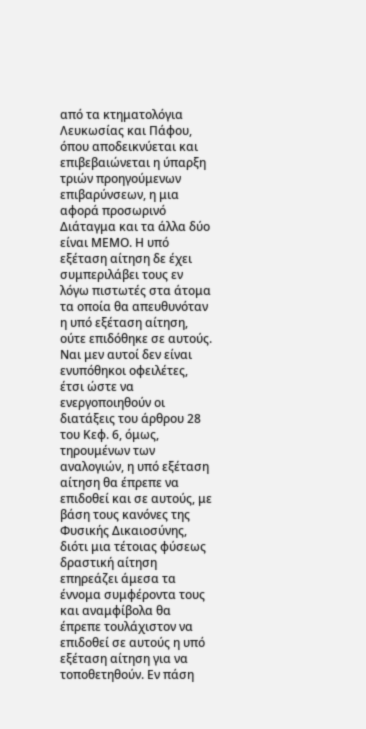από τα κτηματολόγια Λευκωσίας και Πάφου, όπου αποδεικνύεται και επιβεβαιώνεται η ύπαρξη τριών προηγούμενων επιβαρύνσεων, η μια αφορά προσωρινό Διάταγμα και τα άλλα δύο είναι ΜΕΜΟ. Η υπό εξέταση αίτηση δε έχει συμπεριλάβει τους εν λόγω πιστωτές στα άτομα τα οποία θα απευθυνόταν η υπό εξέταση αίτηση, ούτε επιδόθηκε σε αυτούς. Ναι μεν αυτοί δεν είναι ενυπόθηκοι οφειλέτες, έτσι ώστε να ενεργοποιηθούν οι διατάξεις του άρθρου 28 του Κεφ. 6, όμως, τηρουμένων των αναλογιών, η υπό εξέταση αίτηση θα έπρεπε να επιδοθεί και σε αυτούς, με βάση τους κανόνες της Φυσικής Δικαιοσύνης, διότι μια τέτοιας φύσεως δραστική αίτηση επηρεάζει άμεσα τα έννομα συμφέροντα τους και αναμφίβολα θα έπρεπε τουλάχιστον να επιδοθεί σε αυτούς η υπό εξέταση αίτηση για να τοποθετηθούν. Εν πάση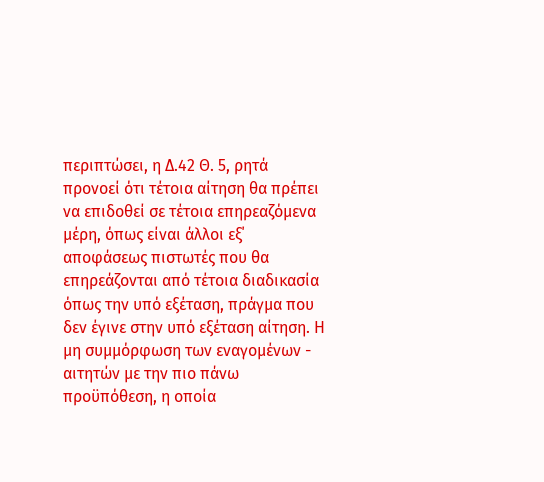περιπτώσει, η Δ.42 Θ. 5, ρητά προνοεί ότι τέτοια αίτηση θα πρέπει να επιδοθεί σε τέτοια επηρεαζόμενα μέρη, όπως είναι άλλοι εξ΄ αποφάσεως πιστωτές που θα επηρεάζονται από τέτοια διαδικασία όπως την υπό εξέταση, πράγμα που δεν έγινε στην υπό εξέταση αίτηση. Η μη συμμόρφωση των εναγομένων - αιτητών με την πιο πάνω προϋπόθεση, η οποία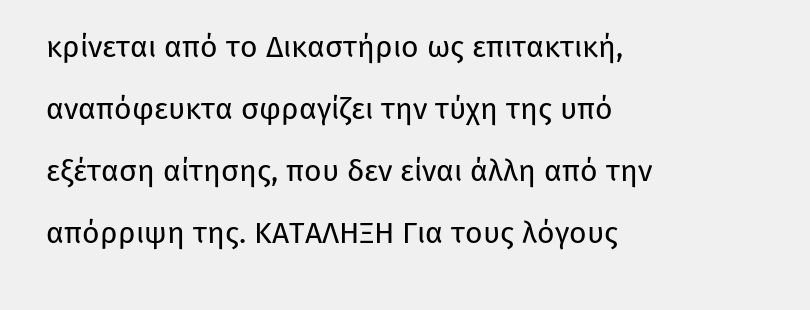κρίνεται από το Δικαστήριο ως επιτακτική, αναπόφευκτα σφραγίζει την τύχη της υπό εξέταση αίτησης, που δεν είναι άλλη από την απόρριψη της. ΚΑΤΑΛΗΞΗ Για τους λόγους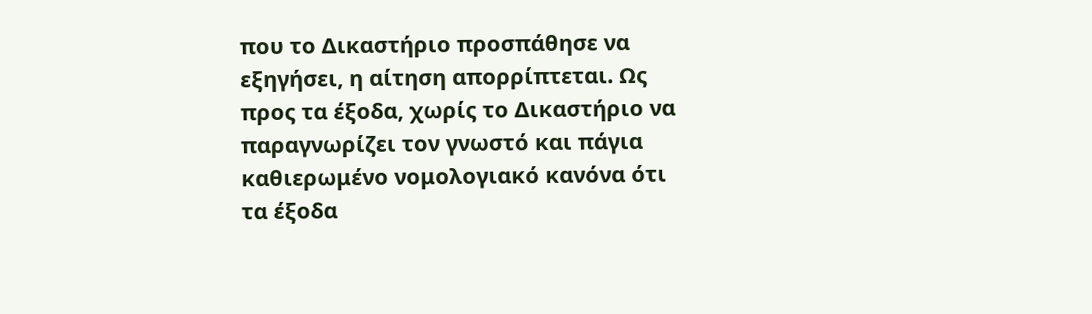που το Δικαστήριο προσπάθησε να εξηγήσει, η αίτηση απορρίπτεται. Ως προς τα έξοδα, χωρίς το Δικαστήριο να παραγνωρίζει τον γνωστό και πάγια καθιερωμένο νομολογιακό κανόνα ότι τα έξοδα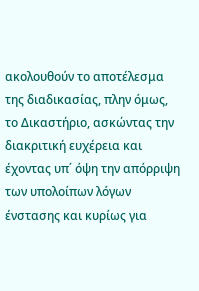ακολουθούν το αποτέλεσμα της διαδικασίας, πλην όμως, το Δικαστήριο, ασκώντας την διακριτική ευχέρεια και έχοντας υπ΄ όψη την απόρριψη των υπολοίπων λόγων ένστασης και κυρίως για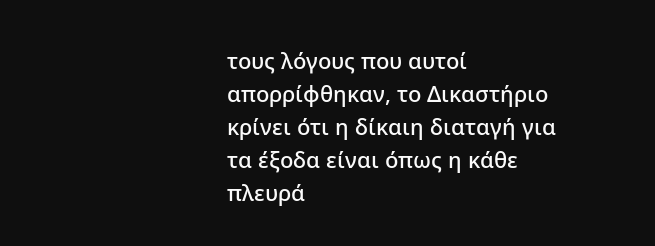τους λόγους που αυτοί απορρίφθηκαν, το Δικαστήριο κρίνει ότι η δίκαιη διαταγή για τα έξοδα είναι όπως η κάθε πλευρά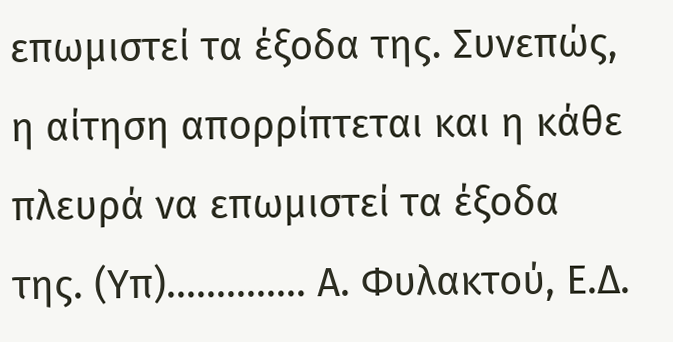επωμιστεί τα έξοδα της. Συνεπώς, η αίτηση απορρίπτεται και η κάθε πλευρά να επωμιστεί τα έξοδα της. (Υπ).............. Α. Φυλακτού, Ε.Δ.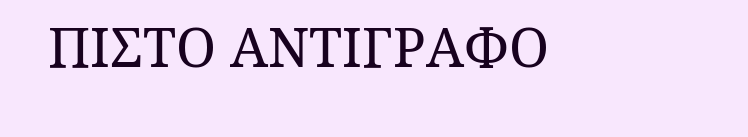ΠΙΣΤΟ ΑΝΤΙΓΡΑΦΟ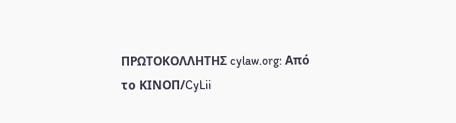ΠΡΩΤΟΚΟΛΛΗΤΗΣ cylaw.org: Από το ΚΙΝOΠ/CyLii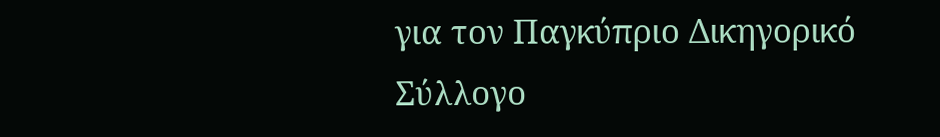για τον Παγκύπριο Δικηγορικό Σύλλογο